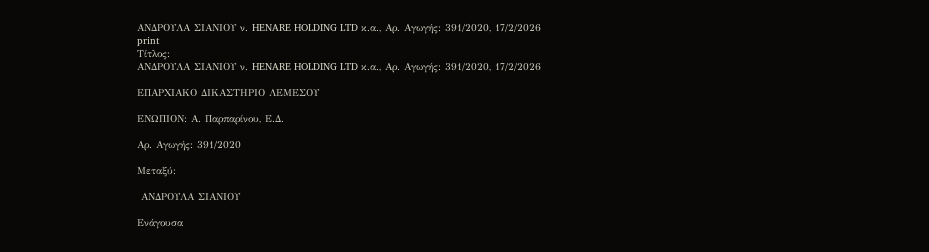ΑΝΔΡΟΥΛΑ ΣΙΑΝΙΟΥ ν. HENARE HOLDING LTD κ.α., Αρ. Αγωγής: 391/2020, 17/2/2026
print
Τίτλος:
ΑΝΔΡΟΥΛΑ ΣΙΑΝΙΟΥ ν. HENARE HOLDING LTD κ.α., Αρ. Αγωγής: 391/2020, 17/2/2026

ΕΠΑΡΧΙΑΚΟ ΔΙΚΑΣΤΗΡΙΟ ΛΕΜΕΣΟΥ

ΕΝΩΠΙΟΝ: Α. Παρπαρίνου, Ε.Δ.

Αρ. Αγωγής: 391/2020

Μεταξύ:

 ΑΝΔΡΟΥΛΑ ΣΙΑΝΙΟΥ

Ενάγουσα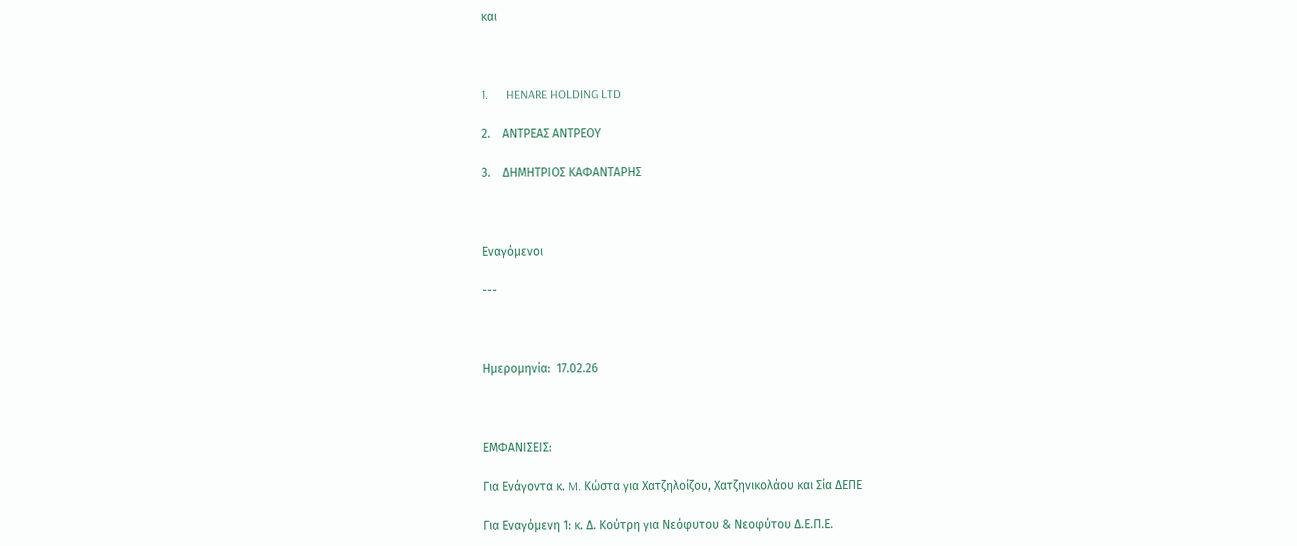και



1.      HENARE HOLDING LTD

2.    ΑΝΤΡΕΑΣ ΑΝΤΡΕΟΥ

3.    ΔΗΜΗΤΡΙΟΣ ΚΑΦΑΝΤΑΡΗΣ



Εναγόμενοι

---



Ημερομηνία:  17.02.26



ΕΜΦΑΝΙΣΕΙΣ:

Για Ενάγοντα κ. M. Kώστα για Χατζηλοίζου, Χατζηνικολάου και Σία ΔΕΠΕ

Για Εναγόμενη 1: κ. Δ. Κούτρη για Νεόφυτου & Νεοφύτου Δ.Ε.Π.Ε.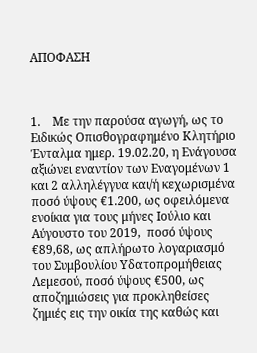AΠΟΦΑΣΗ



1.    Με την παρούσα αγωγή, ως το Ειδικώς Οπισθογραφημένο Κλητήριο Ένταλμα ημερ. 19.02.20, η Ενάγουσα αξιώνει εναντίον των Εναγομένων 1 και 2 αλληλέγγυα και/ή κεχωρισμένα  ποσό ύψους €1.200, ως οφειλόμενα ενοίκια για τους μήνες Ιούλιο και Αύγουστο του 2019,  ποσό ύψους €89,68, ως απλήρωτο λογαριασμό του Συμβουλίου Υδατοπρομήθειας Λεμεσού, ποσό ύψους €500, ως αποζημιώσεις για προκληθείσες ζημιές εις την οικία της καθώς και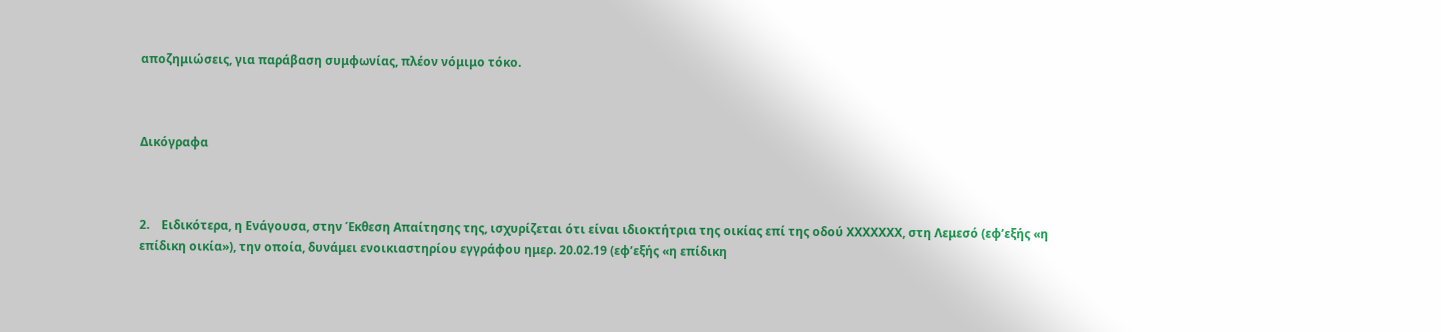αποζημιώσεις, για παράβαση συμφωνίας, πλέον νόμιμο τόκο.



Δικόγραφα



2.    Ειδικότερα, η Ενάγουσα, στην Έκθεση Απαίτησης της, ισχυρίζεται ότι είναι ιδιοκτήτρια της οικίας επί της οδού ΧΧΧΧΧΧΧ, στη Λεμεσό (εφ’εξής «η επίδικη οικία»), την οποία, δυνάμει ενοικιαστηρίου εγγράφου ημερ. 20.02.19 (εφ’εξής «η επίδικη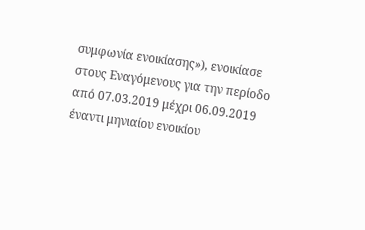συμφωνία ενοικίασης»), ενοικίασε στους Εναγόμενους για την περίοδο από 07.03.2019 μέχρι 06.09.2019 έναντι μηνιαίου ενοικίου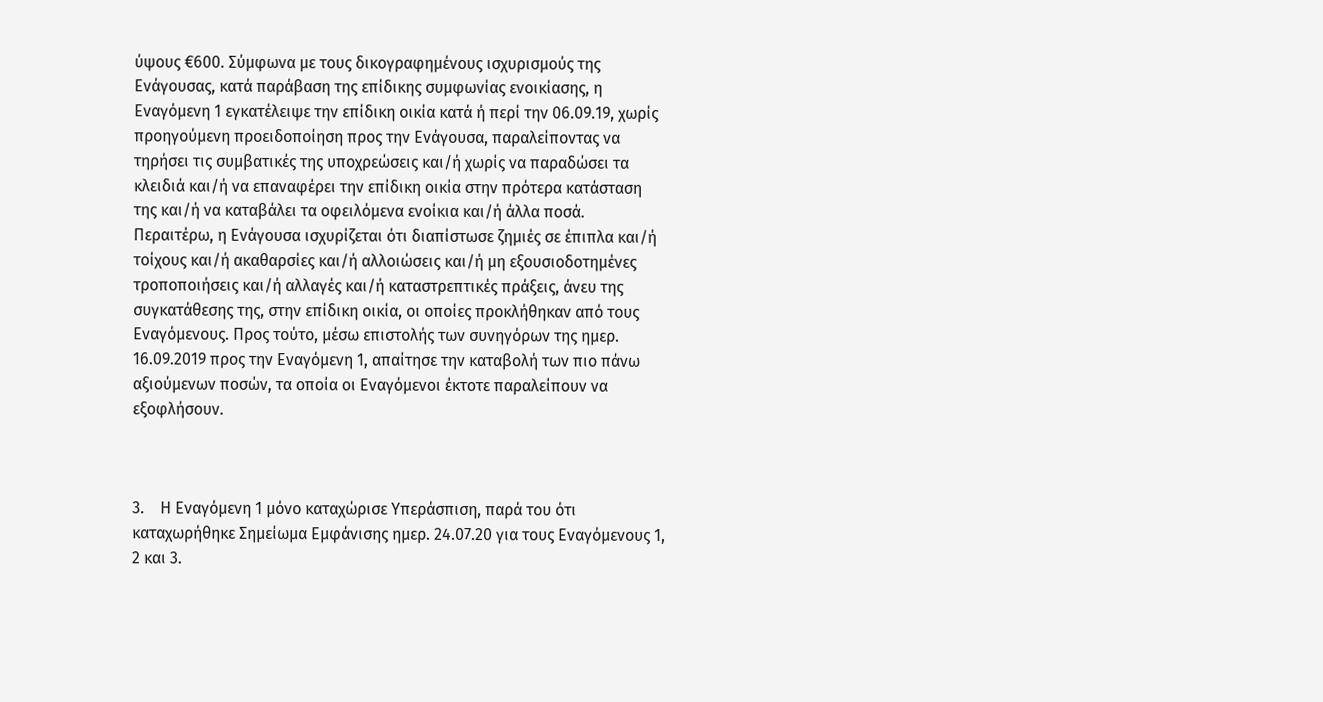ύψους €600. Σύμφωνα με τους δικογραφημένους ισχυρισμούς της Ενάγουσας, κατά παράβαση της επίδικης συμφωνίας ενοικίασης, η Εναγόμενη 1 εγκατέλειψε την επίδικη οικία κατά ή περί την 06.09.19, χωρίς προηγούμενη προειδοποίηση προς την Ενάγουσα, παραλείποντας να τηρήσει τις συμβατικές της υποχρεώσεις και/ή χωρίς να παραδώσει τα κλειδιά και/ή να επαναφέρει την επίδικη οικία στην πρότερα κατάσταση της και/ή να καταβάλει τα οφειλόμενα ενοίκια και/ή άλλα ποσά. Περαιτέρω, η Ενάγουσα ισχυρίζεται ότι διαπίστωσε ζημιές σε έπιπλα και/ή τοίχους και/ή ακαθαρσίες και/ή αλλοιώσεις και/ή μη εξουσιοδοτημένες τροποποιήσεις και/ή αλλαγές και/ή καταστρεπτικές πράξεις, άνευ της συγκατάθεσης της, στην επίδικη οικία, οι οποίες προκλήθηκαν από τους Εναγόμενους. Προς τούτο, μέσω επιστολής των συνηγόρων της ημερ. 16.09.2019 προς την Εναγόμενη 1, απαίτησε την καταβολή των πιο πάνω αξιούμενων ποσών, τα οποία οι Εναγόμενοι έκτοτε παραλείπουν να εξοφλήσουν.



3.    Η Εναγόμενη 1 μόνο καταχώρισε Υπεράσπιση, παρά του ότι καταχωρήθηκε Σημείωμα Εμφάνισης ημερ. 24.07.20 για τους Εναγόμενους 1, 2 και 3.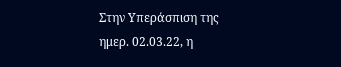Στην Υπεράσπιση της ημερ. 02.03.22, η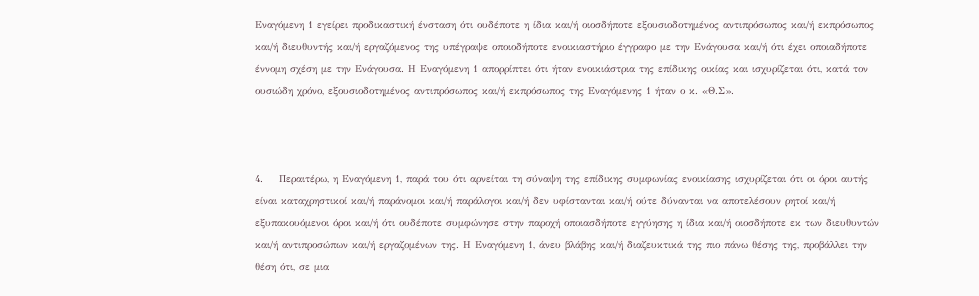Εναγόμενη 1 εγείρει προδικαστική ένσταση ότι ουδέποτε η ίδια και/ή οιοσδήποτε εξουσιοδοτημένος αντιπρόσωπος και/ή εκπρόσωπος και/ή διευθυντής και/ή εργαζόμενος της υπέγραψε οποιοδήποτε ενοικιαστήριο έγγραφο με την Ενάγουσα και/ή ότι έχει οποιαδήποτε έννομη σχέση με την Ενάγουσα. Η Εναγόμενη 1 απορρίπτει ότι ήταν ενοικιάστρια της επίδικης οικίας και ισχυρίζεται ότι, κατά τον ουσιώδη χρόνο, εξουσιοδοτημένος αντιπρόσωπος και/ή εκπρόσωπος της Εναγόμενης 1 ήταν ο κ. «Θ.Σ».



4.    Περαιτέρω, η Εναγόμενη 1, παρά του ότι αρνείται τη σύναψη της επίδικης συμφωνίας ενοικίασης ισχυρίζεται ότι οι όροι αυτής είναι καταχρηστικοί και/ή παράνομοι και/ή παράλογοι και/ή δεν υφίστανται και/ή ούτε δύνανται να αποτελέσουν ρητοί και/ή εξυπακουόμενοι όροι και/ή ότι ουδέποτε συμφώνησε στην παροχή οποιασδήποτε εγγύησης η ίδια και/ή οιοσδήποτε εκ των διευθυντών και/ή αντιπροσώπων και/ή εργαζομένων της. Η Εναγόμενη 1, άνευ βλάβης και/ή διαζευκτικά της πιο πάνω θέσης της, προβάλλει την θέση ότι, σε μια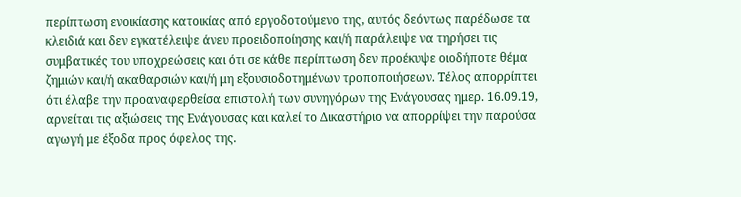περίπτωση ενοικίασης κατοικίας από εργοδοτούμενο της, αυτός δεόντως παρέδωσε τα κλειδιά και δεν εγκατέλειψε άνευ προειδοποίησης και/ή παράλειψε να τηρήσει τις συμβατικές του υποχρεώσεις και ότι σε κάθε περίπτωση δεν προέκυψε οιοδήποτε θέμα ζημιών και/ή ακαθαρσιών και/ή μη εξουσιοδοτημένων τροποποιήσεων. Τέλος απορρίπτει ότι έλαβε την προαναφερθείσα επιστολή των συνηγόρων της Ενάγουσας ημερ. 16.09.19, αρνείται τις αξιώσεις της Ενάγουσας και καλεί το Δικαστήριο να απορρίψει την παρούσα αγωγή με έξοδα προς όφελος της.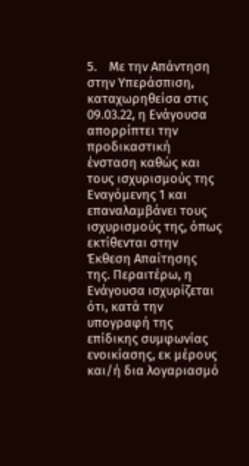5.    Με την Απάντηση στην Υπεράσπιση, καταχωρηθείσα στις 09.03.22, η Ενάγουσα απορρίπτει την προδικαστική ένσταση καθώς και τους ισχυρισμούς της Εναγόμενης 1 και επαναλαμβάνει τους ισχυρισμούς της, όπως εκτίθενται στην Έκθεση Απαίτησης της. Περαιτέρω, η Ενάγουσα ισχυρίζεται ότι, κατά την υπογραφή της επίδικης συμφωνίας ενοικίασης, εκ μέρους και/ή δια λογαριασμό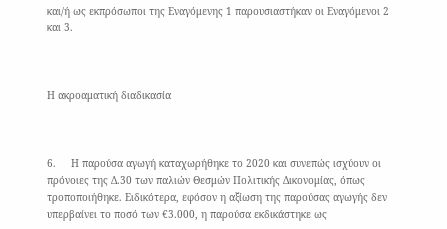και/ή ως εκπρόσωποι της Εναγόμενης 1 παρουσιαστήκαν οι Εναγόμενοι 2 και 3.



Η ακροαματική διαδικασία



6.     Η παρούσα αγωγή καταχωρήθηκε το 2020 και συνεπώς ισχύουν οι πρόνοιες της Δ.30 των παλιών Θεσμών Πολιτικής Δικονομίας, όπως τροποποιήθηκε. Ειδικότερα, εφόσον η αξίωση της παρούσας αγωγής δεν υπερβαίνει το ποσό των €3.000, η παρούσα εκδικάστηκε ως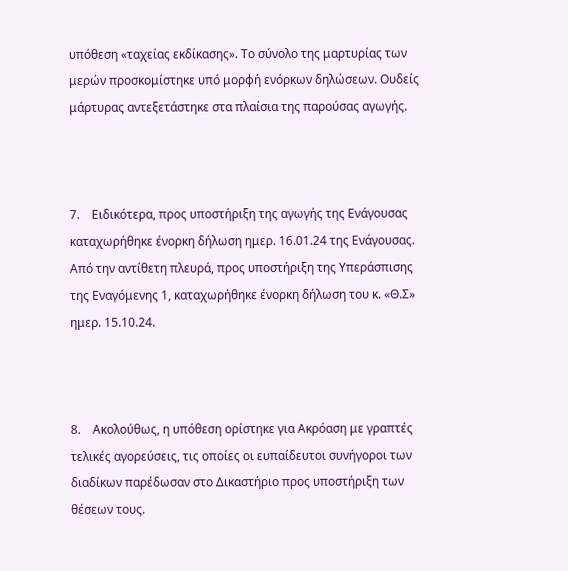υπόθεση «ταχείας εκδίκασης». Το σύνολο της μαρτυρίας των μερών προσκομίστηκε υπό μορφή ενόρκων δηλώσεων. Ουδείς μάρτυρας αντεξετάστηκε στα πλαίσια της παρούσας αγωγής.



7.    Ειδικότερα, προς υποστήριξη της αγωγής της Ενάγουσας καταχωρήθηκε ένορκη δήλωση ημερ. 16.01.24 της Ενάγουσας. Από την αντίθετη πλευρά, προς υποστήριξη της Υπεράσπισης της Εναγόμενης 1, καταχωρήθηκε ένορκη δήλωση του κ. «Θ.Σ» ημερ. 15.10.24.



8.    Ακολούθως, η υπόθεση ορίστηκε για Ακρόαση με γραπτές τελικές αγορεύσεις, τις οποίες οι ευπαίδευτοι συνήγοροι των διαδίκων παρέδωσαν στο Δικαστήριο προς υποστήριξη των θέσεων τους.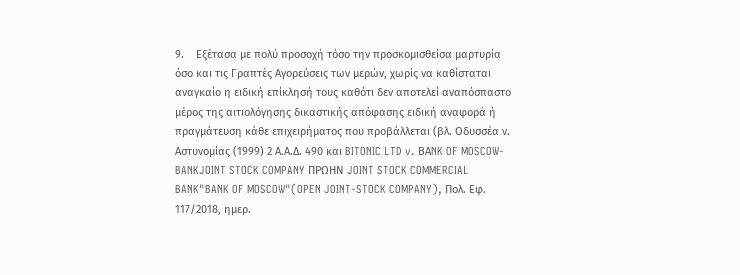9.    Εξέτασα με πολύ προσοχή τόσο την προσκομισθείσα μαρτυρία όσο και τις Γραπτές Αγορεύσεις των μερών, χωρίς να καθίσταται αναγκαίο η ειδική επίκλησή τους καθότι δεν αποτελεί αναπόσπαστο μέρος της αιτιολόγησης δικαστικής απόφασης ειδική αναφορά ή πραγμάτευση κάθε επιχειρήματος που προβάλλεται (βλ. Οδυσσέα ν. Αστυνομίας (1999) 2 Α.Α.Δ. 490 και BITONIC LTD v. BΑNK OF MOSCOW-BANKJOINT STOCK COMPANY ΠΡΩΗΝ JOINT STOCK COMMERCIAL BANK"BANK OF MOSCOW"(OPEN JOINT-STOCK COMPANY), Πολ. Εφ. 117/2018, ημερ.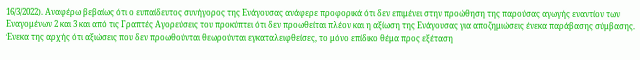16/3/2022). Αναφέρω βεβαίως ότι ο ευπαίδευτος συνήγορος της Ενάγουσας ανάφερε προφορικά ότι δεν επιμένει στην προώθηση της παρούσας αγωγής εναντίον των Εναγομένων 2 και 3 και από τις Γραπτές Αγορεύσεις του προκύπτει ότι δεν προωθείται πλέον και η αξίωση της Ενάγουσας για αποζημιώσεις ένεκα παράβασης σύμβασης. Ένεκα της αρχής ότι αξιώσεις που δεν προωθούνται θεωρούνται εγκαταλειφθείσες, το μόνο επίδικο θέμα προς εξέταση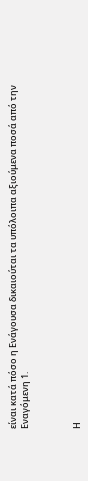είναι κατά πόσο η Ενάγουσα δικαιούται τα υπόλοιπα αξιούμενα ποσά από την Εναγόμενη 1.



Η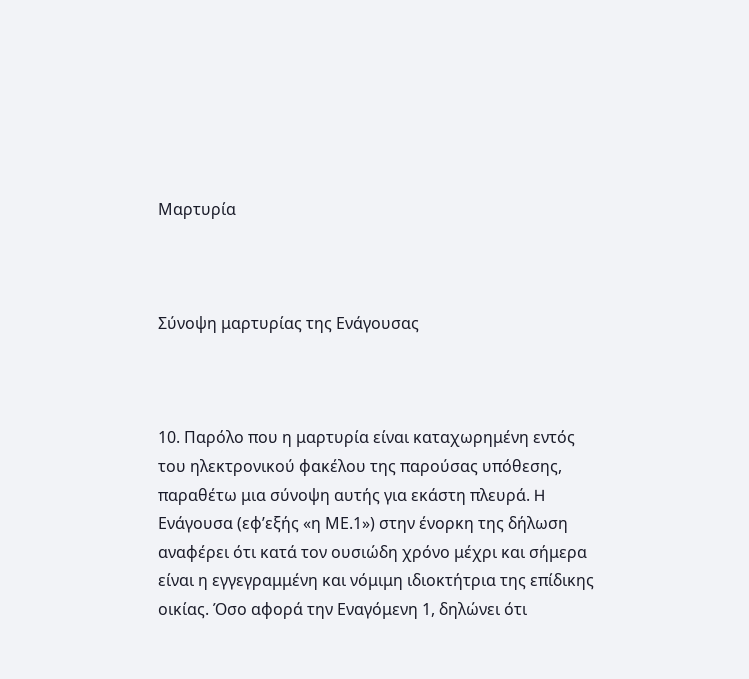Μαρτυρία



Σύνοψη μαρτυρίας της Ενάγουσας



10. Παρόλο που η μαρτυρία είναι καταχωρημένη εντός του ηλεκτρονικού φακέλου της παρούσας υπόθεσης, παραθέτω μια σύνοψη αυτής για εκάστη πλευρά. H Ενάγουσα (εφ’εξής «η ΜΕ.1») στην ένορκη της δήλωση αναφέρει ότι κατά τον ουσιώδη χρόνο μέχρι και σήμερα είναι η εγγεγραμμένη και νόμιμη ιδιοκτήτρια της επίδικης οικίας. Όσο αφορά την Εναγόμενη 1, δηλώνει ότι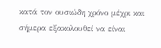κατά τον ουσιώδη χρόνο μέχρι και σήμερα εξακολουθεί να είναι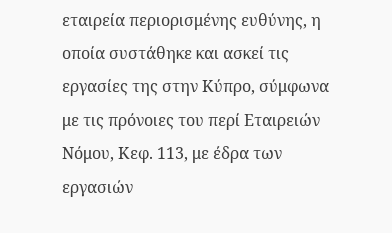εταιρεία περιορισμένης ευθύνης, η οποία συστάθηκε και ασκεί τις εργασίες της στην Κύπρο, σύμφωνα με τις πρόνοιες του περί Εταιρειών Νόμου, Κεφ. 113, με έδρα των εργασιών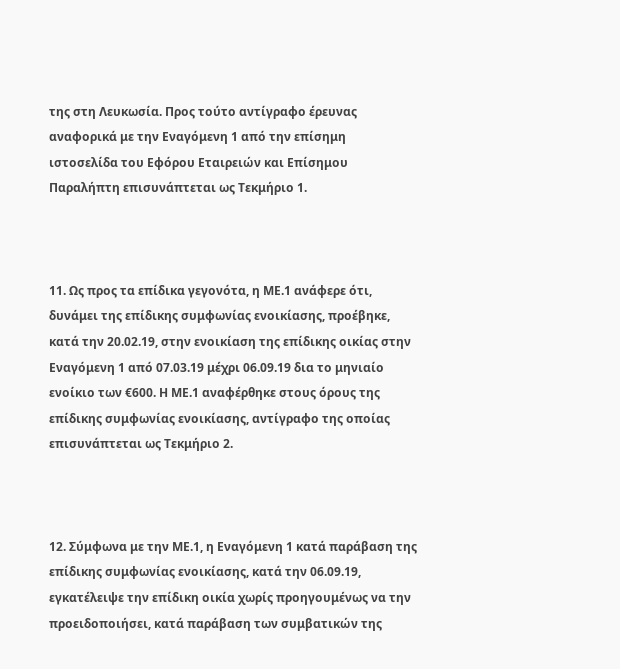της στη Λευκωσία. Προς τούτο αντίγραφο έρευνας αναφορικά με την Εναγόμενη 1 από την επίσημη ιστοσελίδα του Εφόρου Εταιρειών και Επίσημου Παραλήπτη επισυνάπτεται ως Τεκμήριο 1.



11. Ως προς τα επίδικα γεγονότα, η ΜΕ.1 ανάφερε ότι, δυνάμει της επίδικης συμφωνίας ενοικίασης, προέβηκε, κατά την 20.02.19, στην ενοικίαση της επίδικης οικίας στην Εναγόμενη 1 από 07.03.19 μέχρι 06.09.19 δια το μηνιαίο ενοίκιο των €600. Η ΜΕ.1 αναφέρθηκε στους όρους της επίδικης συμφωνίας ενοικίασης, αντίγραφο της οποίας επισυνάπτεται ως Τεκμήριο 2.



12. Σύμφωνα με την ΜΕ.1, η Εναγόμενη 1 κατά παράβαση της επίδικης συμφωνίας ενοικίασης, κατά την 06.09.19, εγκατέλειψε την επίδικη οικία χωρίς προηγουμένως να την προειδοποιήσει, κατά παράβαση των συμβατικών της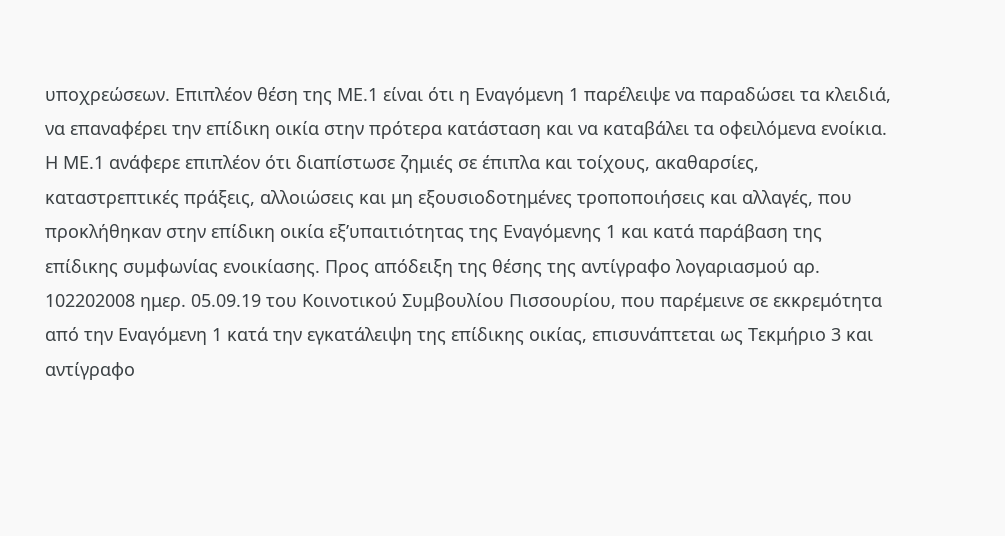υποχρεώσεων. Επιπλέον θέση της ΜΕ.1 είναι ότι η Εναγόμενη 1 παρέλειψε να παραδώσει τα κλειδιά, να επαναφέρει την επίδικη οικία στην πρότερα κατάσταση και να καταβάλει τα οφειλόμενα ενοίκια. Η ΜΕ.1 ανάφερε επιπλέον ότι διαπίστωσε ζημιές σε έπιπλα και τοίχους, ακαθαρσίες, καταστρεπτικές πράξεις, αλλοιώσεις και μη εξουσιοδοτημένες τροποποιήσεις και αλλαγές, που προκλήθηκαν στην επίδικη οικία εξ’υπαιτιότητας της Εναγόμενης 1 και κατά παράβαση της επίδικης συμφωνίας ενοικίασης. Προς απόδειξη της θέσης της αντίγραφο λογαριασμού αρ. 102202008 ημερ. 05.09.19 του Κοινοτικού Συμβουλίου Πισσουρίου, που παρέμεινε σε εκκρεμότητα από την Εναγόμενη 1 κατά την εγκατάλειψη της επίδικης οικίας, επισυνάπτεται ως Τεκμήριο 3 και αντίγραφο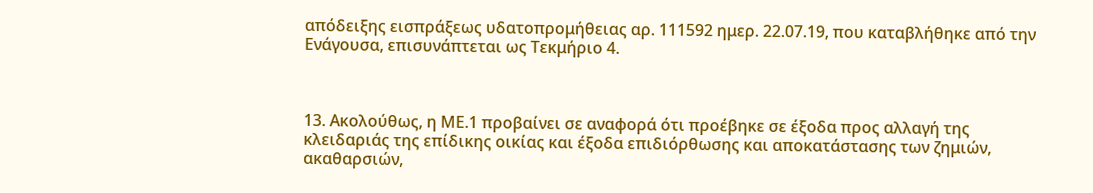απόδειξης εισπράξεως υδατοπρομήθειας αρ. 111592 ημερ. 22.07.19, που καταβλήθηκε από την Ενάγουσα, επισυνάπτεται ως Τεκμήριο 4.



13. Ακολούθως, η ΜΕ.1 προβαίνει σε αναφορά ότι προέβηκε σε έξοδα προς αλλαγή της κλειδαριάς της επίδικης οικίας και έξοδα επιδιόρθωσης και αποκατάστασης των ζημιών, ακαθαρσιών,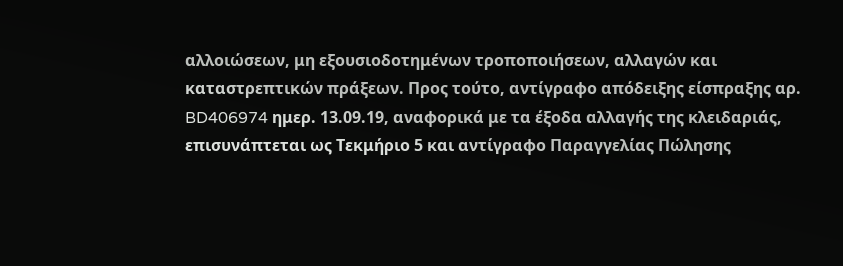αλλοιώσεων, μη εξουσιοδοτημένων τροποποιήσεων, αλλαγών και καταστρεπτικών πράξεων. Προς τούτο, αντίγραφο απόδειξης είσπραξης αρ. BD406974 ημερ. 13.09.19, αναφορικά με τα έξοδα αλλαγής της κλειδαριάς, επισυνάπτεται ως Τεκμήριο 5 και αντίγραφο Παραγγελίας Πώλησης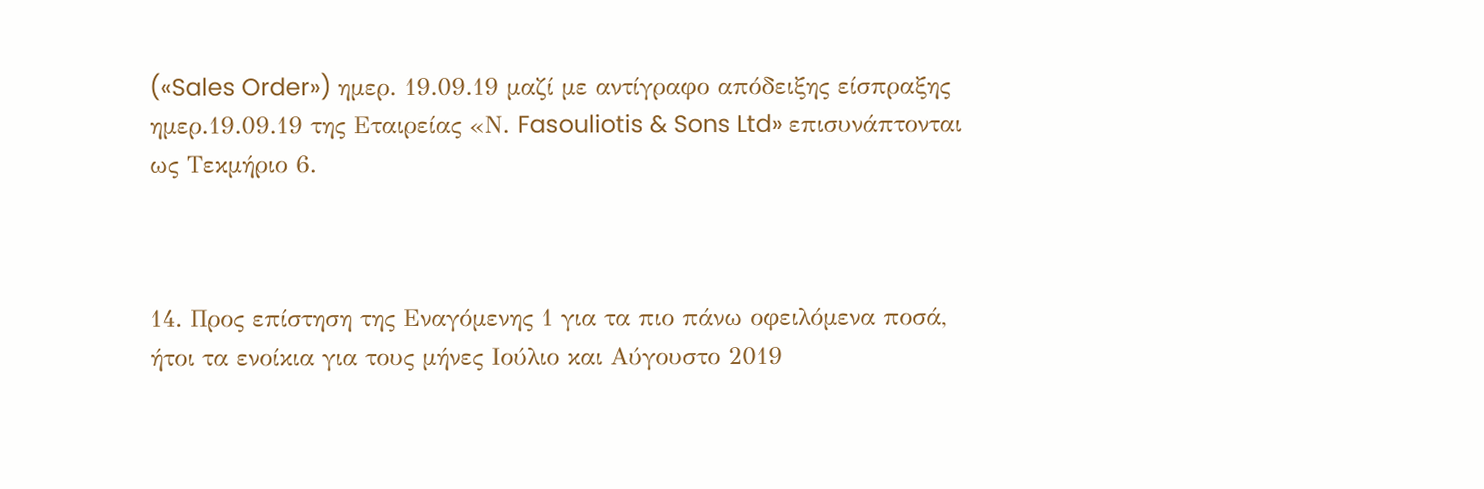(«Sales Order») ημερ. 19.09.19 μαζί με αντίγραφο απόδειξης είσπραξης ημερ.19.09.19 της Εταιρείας «Ν. Fasouliotis & Sons Ltd» επισυνάπτονται ως Τεκμήριο 6.



14. Προς επίστηση της Εναγόμενης 1 για τα πιο πάνω οφειλόμενα ποσά, ήτοι τα ενοίκια για τους μήνες Ιούλιο και Αύγουστο 2019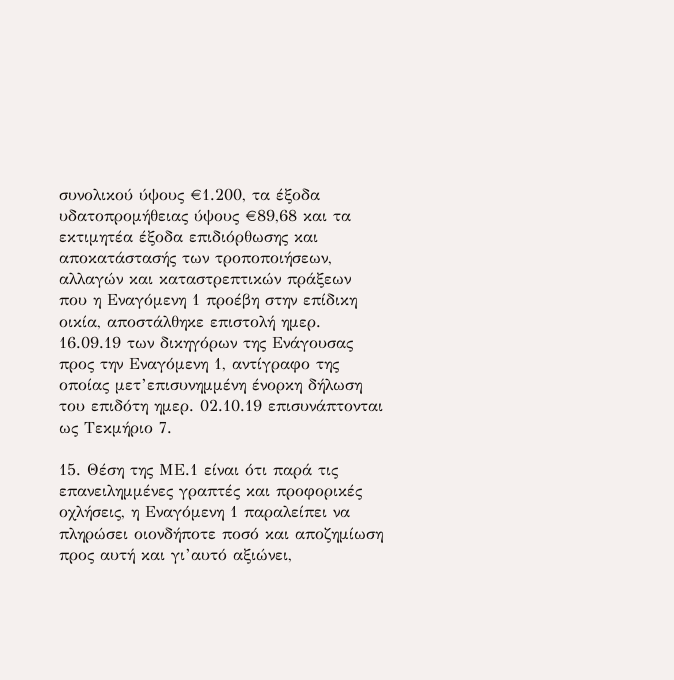συνολικού ύψους €1.200, τα έξοδα υδατοπρομήθειας ύψους €89,68 και τα εκτιμητέα έξοδα επιδιόρθωσης και αποκατάστασής των τροποποιήσεων, αλλαγών και καταστρεπτικών πράξεων που η Εναγόμενη 1 προέβη στην επίδικη οικία, αποστάλθηκε επιστολή ημερ. 16.09.19 των δικηγόρων της Ενάγουσας προς την Εναγόμενη 1, αντίγραφο της οποίας μετ’επισυνημμένη ένορκη δήλωση του επιδότη ημερ. 02.10.19 επισυνάπτονται ως Τεκμήριο 7.

15. Θέση της ΜΕ.1 είναι ότι παρά τις επανειλημμένες γραπτές και προφορικές οχλήσεις, η Εναγόμενη 1 παραλείπει να πληρώσει οιονδήποτε ποσό και αποζημίωση προς αυτή και γι’αυτό αξιώνει,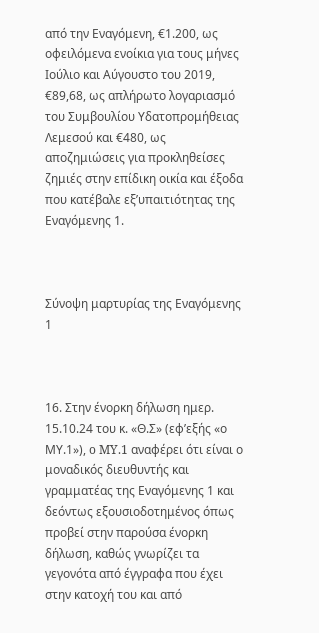από την Εναγόμενη, €1.200, ως οφειλόμενα ενοίκια για τους μήνες Ιούλιο και Αύγουστο του 2019, €89,68, ως απλήρωτο λογαριασμό του Συμβουλίου Υδατοπρομήθειας Λεμεσού και €480, ως αποζημιώσεις για προκληθείσες ζημιές στην επίδικη οικία και έξοδα που κατέβαλε εξ’υπαιτιότητας της Εναγόμενης 1.



Σύνοψη μαρτυρίας της Εναγόμενης 1



16. Στην ένορκη δήλωση ημερ. 15.10.24 του κ. «Θ.Σ» (εφ’εξής «ο ΜΥ.1»), o MY.1 αναφέρει ότι είναι ο μοναδικός διευθυντής και γραμματέας της Εναγόμενης 1 και δεόντως εξουσιοδοτημένος όπως προβεί στην παρούσα ένορκη δήλωση, καθώς γνωρίζει τα γεγονότα από έγγραφα που έχει στην κατοχή του και από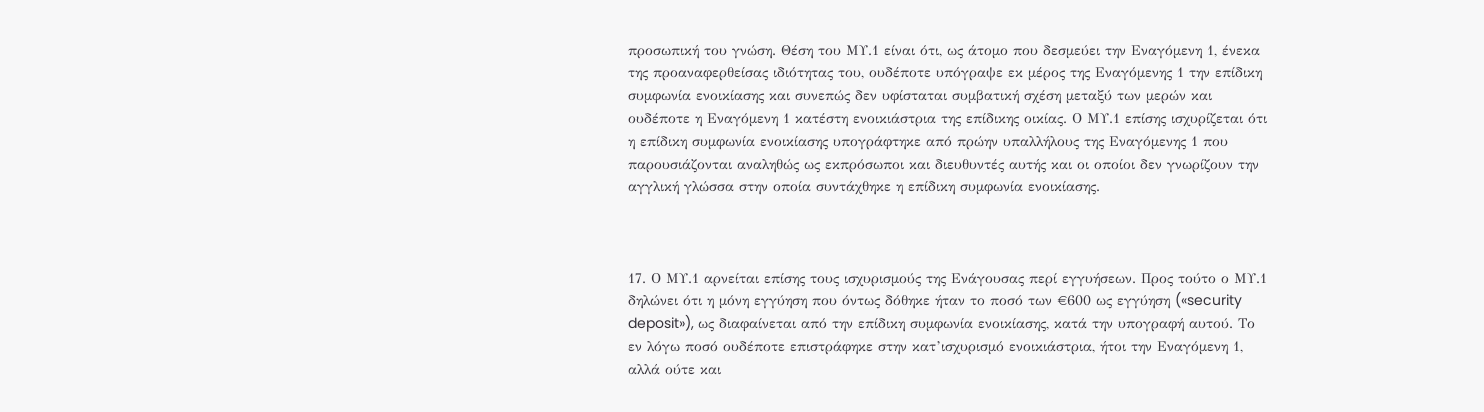προσωπική του γνώση. Θέση του ΜΥ.1 είναι ότι, ως άτομο που δεσμεύει την Εναγόμενη 1, ένεκα της προαναφερθείσας ιδιότητας του, ουδέποτε υπόγραψε εκ μέρος της Εναγόμενης 1 την επίδικη συμφωνία ενοικίασης και συνεπώς δεν υφίσταται συμβατική σχέση μεταξύ των μερών και ουδέποτε η Εναγόμενη 1 κατέστη ενοικιάστρια της επίδικης οικίας. Ο ΜΥ.1 επίσης ισχυρίζεται ότι η επίδικη συμφωνία ενοικίασης υπογράφτηκε από πρώην υπαλλήλους της Εναγόμενης 1 που παρουσιάζονται αναληθώς ως εκπρόσωποι και διευθυντές αυτής και οι οποίοι δεν γνωρίζουν την αγγλική γλώσσα στην οποία συντάχθηκε η επίδικη συμφωνία ενοικίασης.



17. Ο ΜΥ.1 αρνείται επίσης τους ισχυρισμούς της Ενάγουσας περί εγγυήσεων. Προς τούτο ο ΜΥ.1 δηλώνει ότι η μόνη εγγύηση που όντως δόθηκε ήταν το ποσό των €600 ως εγγύηση («security deposit»), ως διαφαίνεται από την επίδικη συμφωνία ενοικίασης, κατά την υπογραφή αυτού. Το εν λόγω ποσό ουδέποτε επιστράφηκε στην κατ’ισχυρισμό ενοικιάστρια, ήτοι την Εναγόμενη 1, αλλά ούτε και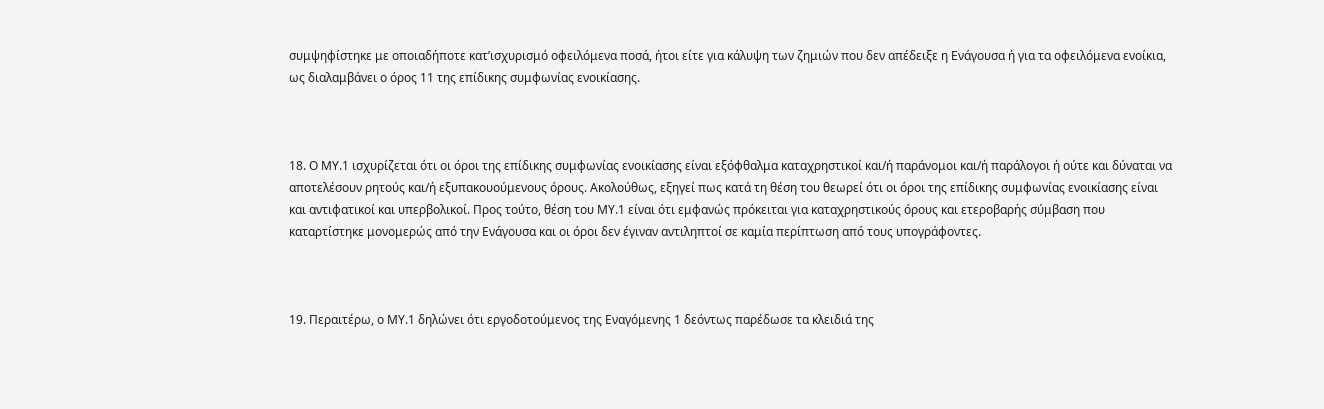συμψηφίστηκε με οποιαδήποτε κατ’ισχυρισμό οφειλόμενα ποσά, ήτοι είτε για κάλυψη των ζημιών που δεν απέδειξε η Ενάγουσα ή για τα οφειλόμενα ενοίκια, ως διαλαμβάνει ο όρος 11 της επίδικης συμφωνίας ενοικίασης.



18. Ο ΜΥ.1 ισχυρίζεται ότι οι όροι της επίδικης συμφωνίας ενοικίασης είναι εξόφθαλμα καταχρηστικοί και/ή παράνομοι και/ή παράλογοι ή ούτε και δύναται να αποτελέσουν ρητούς και/ή εξυπακουούμενους όρους. Ακολούθως, εξηγεί πως κατά τη θέση του θεωρεί ότι οι όροι της επίδικης συμφωνίας ενοικίασης είναι και αντιφατικοί και υπερβολικοί. Προς τούτο, θέση του ΜΥ.1 είναι ότι εμφανώς πρόκειται για καταχρηστικούς όρους και ετεροβαρής σύμβαση που καταρτίστηκε μονομερώς από την Ενάγουσα και οι όροι δεν έγιναν αντιληπτοί σε καμία περίπτωση από τους υπογράφοντες.



19. Περαιτέρω, ο ΜΥ.1 δηλώνει ότι εργοδοτούμενος της Εναγόμενης 1 δεόντως παρέδωσε τα κλειδιά της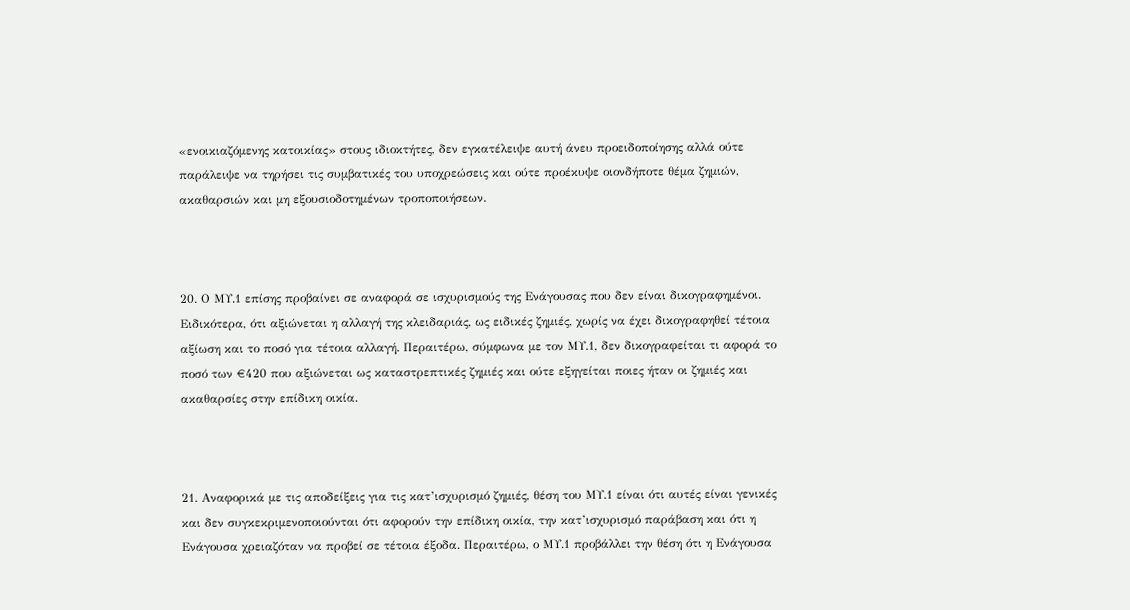«ενοικιαζόμενης κατοικίας» στους ιδιοκτήτες, δεν εγκατέλειψε αυτή άνευ προειδοποίησης αλλά ούτε παράλειψε να τηρήσει τις συμβατικές του υποχρεώσεις και ούτε προέκυψε οιονδήποτε θέμα ζημιών, ακαθαρσιών και μη εξουσιοδοτημένων τροποποιήσεων.



20. Ο ΜΥ.1 επίσης προβαίνει σε αναφορά σε ισχυρισμούς της Ενάγουσας που δεν είναι δικογραφημένοι. Ειδικότερα, ότι αξιώνεται η αλλαγή της κλειδαριάς, ως ειδικές ζημιές, χωρίς να έχει δικογραφηθεί τέτοια αξίωση και το ποσό για τέτοια αλλαγή. Περαιτέρω, σύμφωνα με τον ΜΥ.1, δεν δικογραφείται τι αφορά το ποσό των €420 που αξιώνεται ως καταστρεπτικές ζημιές και ούτε εξηγείται ποιες ήταν οι ζημιές και ακαθαρσίες στην επίδικη οικία.



21. Αναφορικά με τις αποδείξεις για τις κατ’ισχυρισμό ζημιές, θέση του ΜΥ.1 είναι ότι αυτές είναι γενικές και δεν συγκεκριμενοποιούνται ότι αφορούν την επίδικη οικία, την κατ’ισχυρισμό παράβαση και ότι η Ενάγουσα χρειαζόταν να προβεί σε τέτοια έξοδα. Περαιτέρω, ο ΜΥ.1 προβάλλει την θέση ότι η Ενάγουσα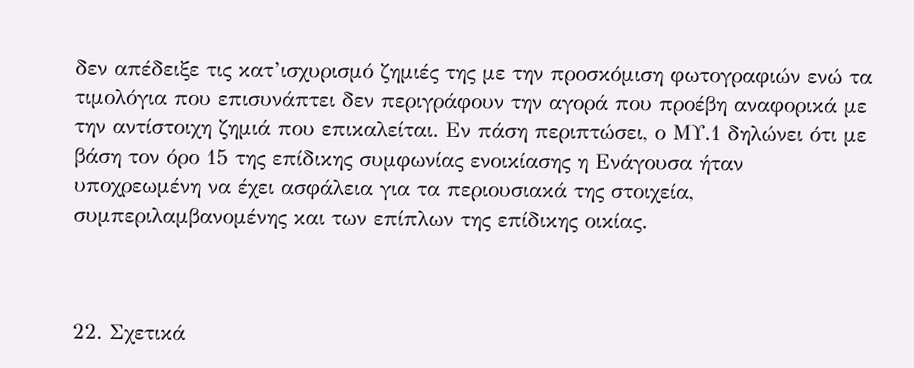δεν απέδειξε τις κατ’ισχυρισμό ζημιές της με την προσκόμιση φωτογραφιών ενώ τα τιμολόγια που επισυνάπτει δεν περιγράφουν την αγορά που προέβη αναφορικά με την αντίστοιχη ζημιά που επικαλείται. Εν πάση περιπτώσει, ο ΜΥ.1 δηλώνει ότι με βάση τον όρο 15 της επίδικης συμφωνίας ενοικίασης η Ενάγουσα ήταν υποχρεωμένη να έχει ασφάλεια για τα περιουσιακά της στοιχεία, συμπεριλαμβανομένης και των επίπλων της επίδικης οικίας.



22. Σχετικά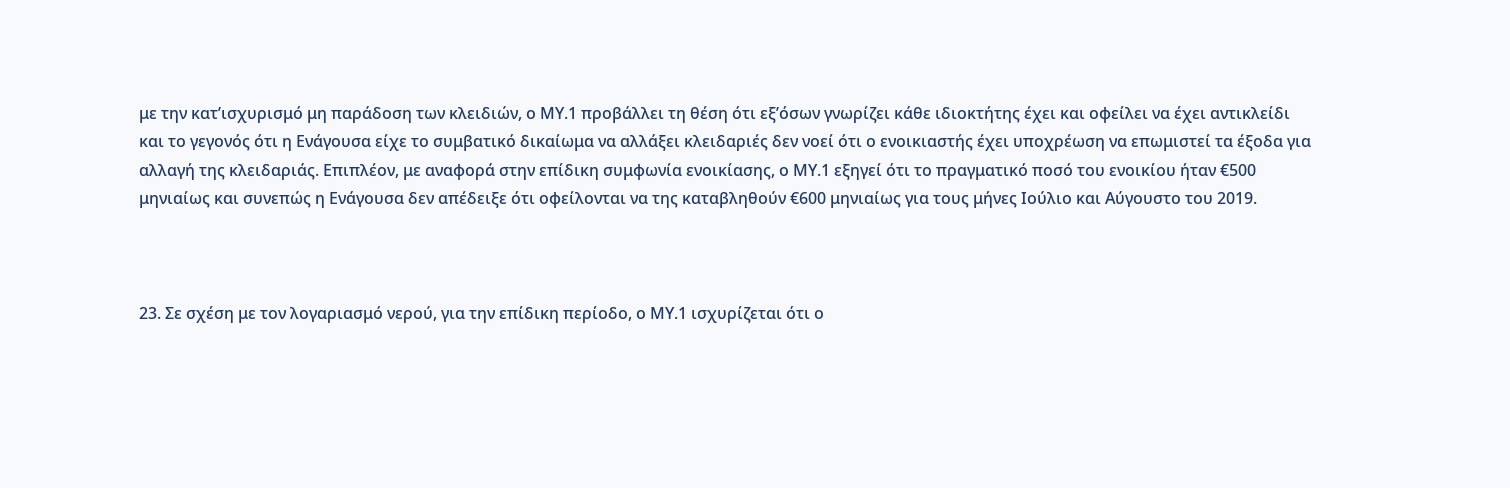με την κατ’ισχυρισμό μη παράδοση των κλειδιών, ο ΜΥ.1 προβάλλει τη θέση ότι εξ’όσων γνωρίζει κάθε ιδιοκτήτης έχει και οφείλει να έχει αντικλείδι και το γεγονός ότι η Ενάγουσα είχε το συμβατικό δικαίωμα να αλλάξει κλειδαριές δεν νοεί ότι ο ενοικιαστής έχει υποχρέωση να επωμιστεί τα έξοδα για αλλαγή της κλειδαριάς. Επιπλέον, με αναφορά στην επίδικη συμφωνία ενοικίασης, ο ΜΥ.1 εξηγεί ότι το πραγματικό ποσό του ενοικίου ήταν €500 μηνιαίως και συνεπώς η Ενάγουσα δεν απέδειξε ότι οφείλονται να της καταβληθούν €600 μηνιαίως για τους μήνες Ιούλιο και Αύγουστο του 2019.



23. Σε σχέση με τον λογαριασμό νερού, για την επίδικη περίοδο, ο ΜΥ.1 ισχυρίζεται ότι ο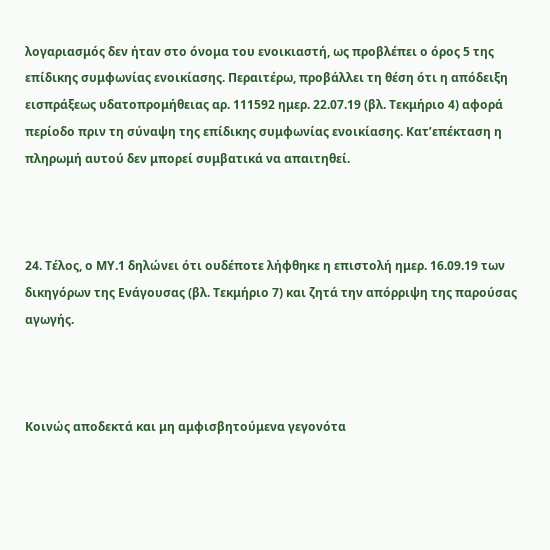λογαριασμός δεν ήταν στο όνομα του ενοικιαστή, ως προβλέπει ο όρος 5 της επίδικης συμφωνίας ενοικίασης. Περαιτέρω, προβάλλει τη θέση ότι η απόδειξη εισπράξεως υδατοπρομήθειας αρ. 111592 ημερ. 22.07.19 (βλ. Τεκμήριο 4) αφορά περίοδο πριν τη σύναψη της επίδικης συμφωνίας ενοικίασης. Κατ’επέκταση η πληρωμή αυτού δεν μπορεί συμβατικά να απαιτηθεί.



24. Τέλος, ο ΜΥ.1 δηλώνει ότι ουδέποτε λήφθηκε η επιστολή ημερ. 16.09.19 των δικηγόρων της Ενάγουσας (βλ. Τεκμήριο 7) και ζητά την απόρριψη της παρούσας αγωγής.



Κοινώς αποδεκτά και μη αμφισβητούμενα γεγονότα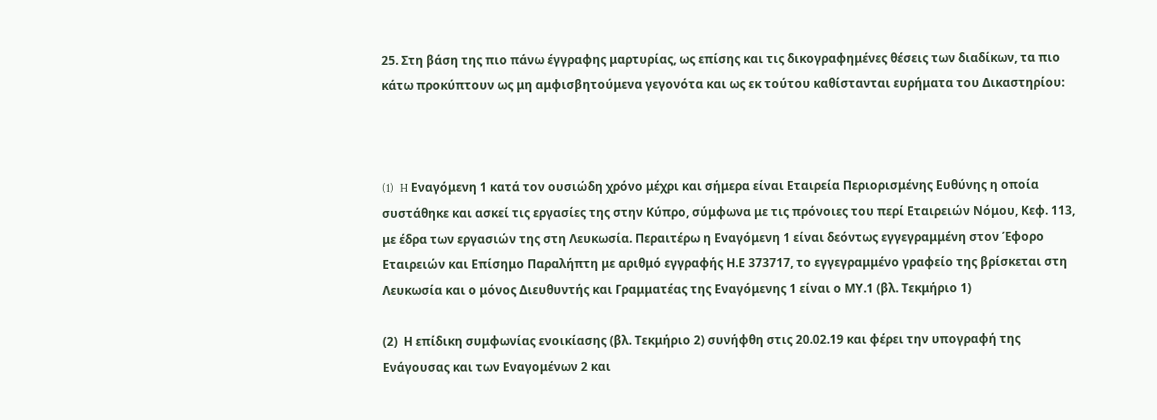25. Στη βάση της πιο πάνω έγγραφης μαρτυρίας, ως επίσης και τις δικογραφημένες θέσεις των διαδίκων, τα πιο κάτω προκύπτουν ως μη αμφισβητούμενα γεγονότα και ως εκ τούτου καθίστανται ευρήματα του Δικαστηρίου:



(1)  H Εναγόμενη 1 κατά τον ουσιώδη χρόνο μέχρι και σήμερα είναι Εταιρεία Περιορισμένης Ευθύνης η οποία συστάθηκε και ασκεί τις εργασίες της στην Κύπρο, σύμφωνα με τις πρόνοιες του περί Εταιρειών Νόμου, Κεφ. 113, με έδρα των εργασιών της στη Λευκωσία. Περαιτέρω η Εναγόμενη 1 είναι δεόντως εγγεγραμμένη στον Έφορο Εταιρειών και Επίσημο Παραλήπτη με αριθμό εγγραφής Η.Ε 373717, το εγγεγραμμένο γραφείο της βρίσκεται στη Λευκωσία και ο μόνος Διευθυντής και Γραμματέας της Εναγόμενης 1 είναι ο ΜΥ.1 (βλ. Τεκμήριο 1)

(2)  Η επίδικη συμφωνίας ενοικίασης (βλ. Τεκμήριο 2) συνήφθη στις 20.02.19 και φέρει την υπογραφή της Ενάγουσας και των Εναγομένων 2 και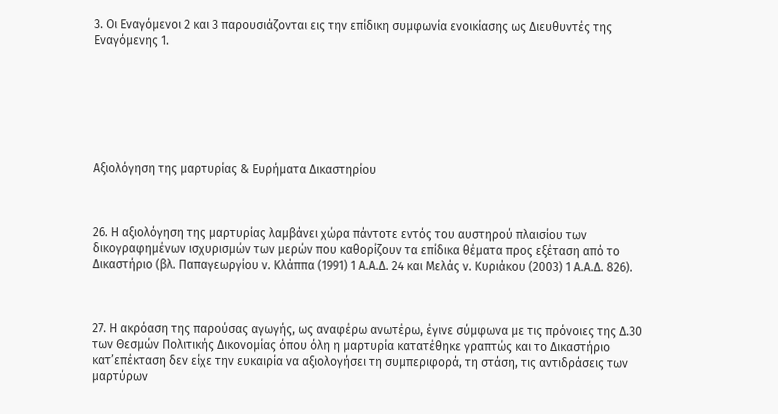3. Οι Εναγόμενοι 2 και 3 παρουσιάζονται εις την επίδικη συμφωνία ενοικίασης ως Διευθυντές της Εναγόμενης 1.







Αξιολόγηση της μαρτυρίας & Ευρήματα Δικαστηρίου



26. Η αξιολόγηση της μαρτυρίας λαμβάνει χώρα πάντοτε εντός του αυστηρού πλαισίου των δικογραφημένων ισχυρισμών των μερών που καθορίζουν τα επίδικα θέματα προς εξέταση από το Δικαστήριο (βλ. Παπαγεωργίου ν. Κλάππα (1991) 1 Α.Α.Δ. 24 και Μελάς ν. Κυριάκου (2003) 1 Α.Α.Δ. 826).



27. Η ακρόαση της παρούσας αγωγής, ως αναφέρω ανωτέρω, έγινε σύμφωνα με τις πρόνοιες της Δ.30 των Θεσμών Πολιτικής Δικονομίας όπου όλη η μαρτυρία κατατέθηκε γραπτώς και το Δικαστήριο κατ’επέκταση δεν είχε την ευκαιρία να αξιολογήσει τη συμπεριφορά, τη στάση, τις αντιδράσεις των μαρτύρων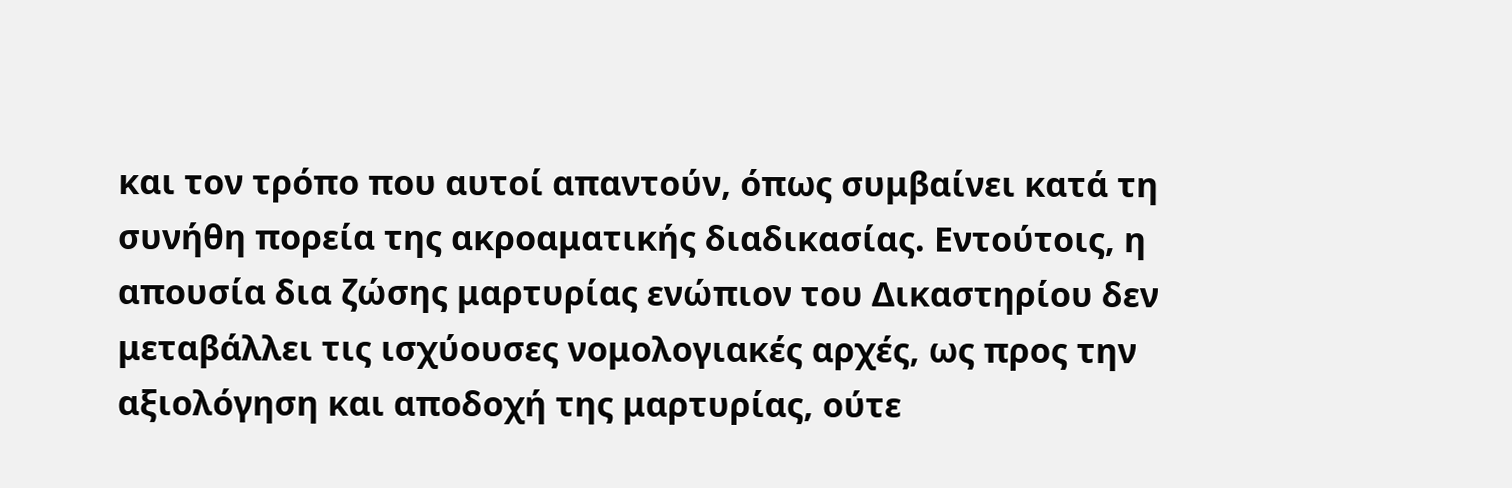και τον τρόπο που αυτοί απαντούν, όπως συμβαίνει κατά τη συνήθη πορεία της ακροαματικής διαδικασίας. Εντούτοις, η απουσία δια ζώσης μαρτυρίας ενώπιον του Δικαστηρίου δεν μεταβάλλει τις ισχύουσες νομολογιακές αρχές, ως προς την αξιολόγηση και αποδοχή της μαρτυρίας, ούτε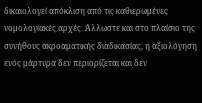δικαιολογεί απόκλιση από τις καθιερωμένες νομολογιακές αρχές. Άλλωστε και στο πλαίσιο της συνήθους ακροαματικής διαδικασίας, η αξιολόγηση ενός μάρτυρα δεν περιορίζεται και δεν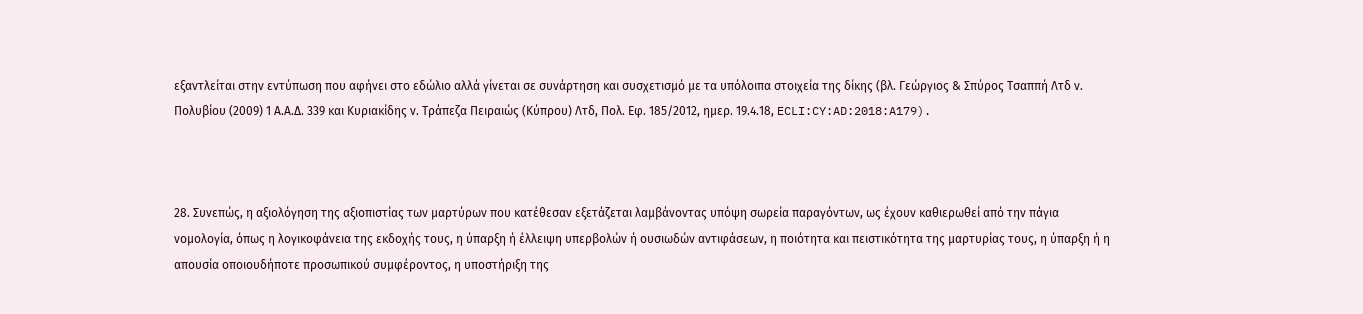εξαντλείται στην εντύπωση που αφήνει στο εδώλιο αλλά γίνεται σε συνάρτηση και συσχετισμό με τα υπόλοιπα στοιχεία της δίκης (βλ. Γεώργιος & Σπύρος Τσαππή Λτδ ν. Πολυβίου (2009) 1 Α.Α.Δ. 339 και Κυριακίδης ν. Τράπεζα Πειραιώς (Κύπρου) Λτδ, Πολ. Εφ. 185/2012, ημερ. 19.4.18, ECLI:CY:AD:2018:A179).



28. Συνεπώς, η αξιολόγηση της αξιοπιστίας των μαρτύρων που κατέθεσαν εξετάζεται λαμβάνοντας υπόψη σωρεία παραγόντων, ως έχουν καθιερωθεί από την πάγια νομολογία, όπως η λογικοφάνεια της εκδοχής τους, η ύπαρξη ή έλλειψη υπερβολών ή ουσιωδών αντιφάσεων, η ποιότητα και πειστικότητα της μαρτυρίας τους, η ύπαρξη ή η απουσία οποιουδήποτε προσωπικού συμφέροντος, η υποστήριξη της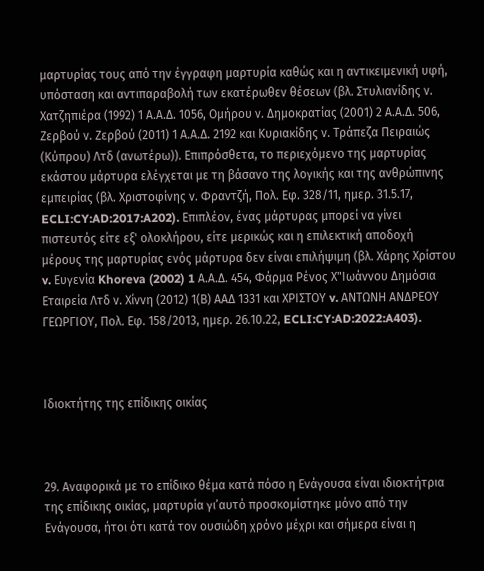μαρτυρίας τους από την έγγραφη μαρτυρία καθώς και η αντικειμενική υφή, υπόσταση και αντιπαραβολή των εκατέρωθεν θέσεων (βλ. Στυλιανίδης ν. Χατζηπιέρα (1992) 1 Α.Α.Δ. 1056, Ομήρου ν. Δημοκρατίας (2001) 2 Α.Α.Δ. 506, Ζερβού ν. Ζερβού (2011) 1 Α.Α.Δ. 2192 και Κυριακίδης ν. Τράπεζα Πειραιώς (Κύπρου) Λτδ (ανωτέρω)). Επιπρόσθετα, το περιεχόμενο της μαρτυρίας εκάστου μάρτυρα ελέγχεται με τη βάσανο της λογικής και της ανθρώπινης εμπειρίας (βλ. Χριστοφίνης ν. Φραντζή, Πολ. Εφ. 328/11, ημερ. 31.5.17, ECLI:CY:AD:2017:A202). Επιπλέον, ένας μάρτυρας μπορεί να γίνει πιστευτός είτε εξ' ολοκλήρου, είτε μερικώς και η επιλεκτική αποδοχή μέρους της μαρτυρίας ενός μάρτυρα δεν είναι επιλήψιμη (βλ. Χάρης Χρίστου v. Ευγενία Khoreva (2002) 1 Α.Α.Δ. 454, Φάρμα Ρένος Χ"Ιωάννου Δημόσια Εταιρεία Λτδ ν. Χίννη (2012) 1(Β) ΑΑΔ 1331 και ΧΡΙΣΤΟΥ v. ΑΝΤΩΝΗ ΑΝΔΡΕΟΥ ΓΕΩΡΓΙΟΥ, Πολ. Εφ. 158/2013, ημερ. 26.10.22, ECLI:CY:AD:2022:A403).



Ιδιοκτήτης της επίδικης οικίας



29. Αναφορικά με το επίδικο θέμα κατά πόσο η Ενάγουσα είναι ιδιοκτήτρια της επίδικης οικίας, μαρτυρία γι’αυτό προσκομίστηκε μόνο από την Ενάγουσα, ήτοι ότι κατά τον ουσιώδη χρόνο μέχρι και σήμερα είναι η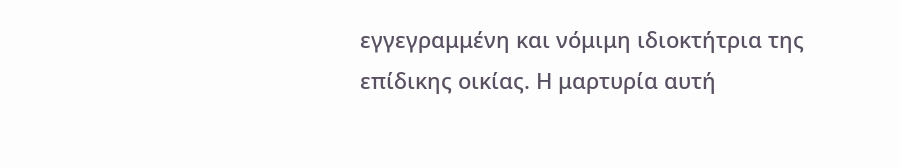εγγεγραμμένη και νόμιμη ιδιοκτήτρια της επίδικης οικίας. Η μαρτυρία αυτή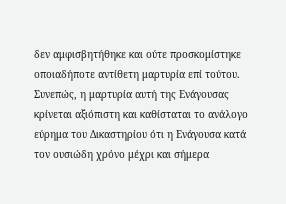δεν αμφισβητήθηκε και ούτε προσκομίστηκε οποιαδήποτε αντίθετη μαρτυρία επί τούτου. Συνεπώς, η μαρτυρία αυτή της Ενάγουσας κρίνεται αξιόπιστη και καθίσταται το ανάλογο εύρημα του Δικαστηρίου ότι η Ενάγουσα κατά τον ουσιώδη χρόνο μέχρι και σήμερα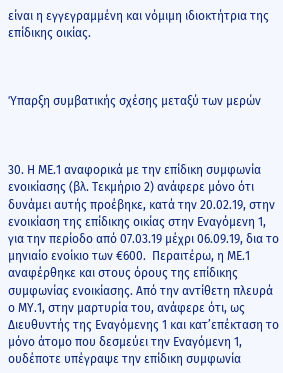είναι η εγγεγραμμένη και νόμιμη ιδιοκτήτρια της επίδικης οικίας.



Ύπαρξη συμβατικής σχέσης μεταξύ των μερών



30. Η ΜΕ.1 αναφορικά με την επίδικη συμφωνία ενοικίασης (βλ. Τεκμήριο 2) ανάφερε μόνο ότι δυνάμει αυτής προέβηκε, κατά την 20.02.19, στην ενοικίαση της επίδικης οικίας στην Εναγόμενη 1, για την περίοδο από 07.03.19 μέχρι 06.09.19, δια το μηνιαίο ενοίκιο των €600.  Περαιτέρω, η ΜΕ.1 αναφέρθηκε και στους όρους της επίδικης συμφωνίας ενοικίασης. Από την αντίθετη πλευρά ο ΜΥ.1, στην μαρτυρία του, ανάφερε ότι, ως Διευθυντής της Εναγόμενης 1 και κατ’επέκταση το μόνο άτομο που δεσμεύει την Εναγόμενη 1, ουδέποτε υπέγραψε την επίδικη συμφωνία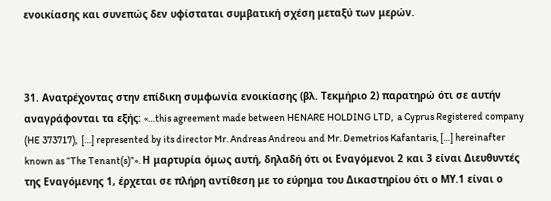ενοικίασης και συνεπώς δεν υφίσταται συμβατική σχέση μεταξύ των μερών.



31. Ανατρέχοντας στην επίδικη συμφωνία ενοικίασης (βλ. Τεκμήριο 2) παρατηρώ ότι σε αυτήν αναγράφονται τα εξής: «…this agreement made between HENARE HOLDING LTD,  a Cyprus Registered company (HE 373717),  […] represented by its director Mr. Andreas Andreou and Mr. Demetrios Kafantaris, […] hereinafter known as “The Tenant(s)”». Η μαρτυρία όμως αυτή, δηλαδή ότι οι Εναγόμενοι 2 και 3 είναι Διευθυντές της Εναγόμενης 1, έρχεται σε πλήρη αντίθεση με το εύρημα του Δικαστηρίου ότι ο ΜΥ.1 είναι ο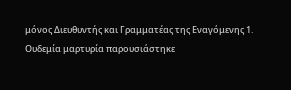μόνος Διευθυντής και Γραμματέας της Εναγόμενης 1. Ουδεμία μαρτυρία παρουσιάστηκε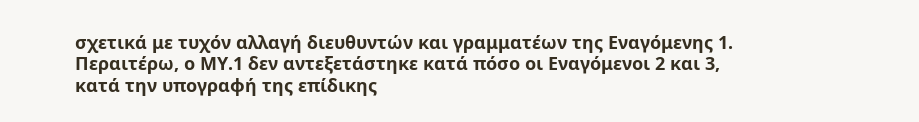σχετικά με τυχόν αλλαγή διευθυντών και γραμματέων της Εναγόμενης 1. Περαιτέρω, ο ΜΥ.1 δεν αντεξετάστηκε κατά πόσο οι Εναγόμενοι 2 και 3, κατά την υπογραφή της επίδικης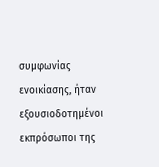συμφωνίας ενοικίασης, ήταν εξουσιοδοτημένοι εκπρόσωποι της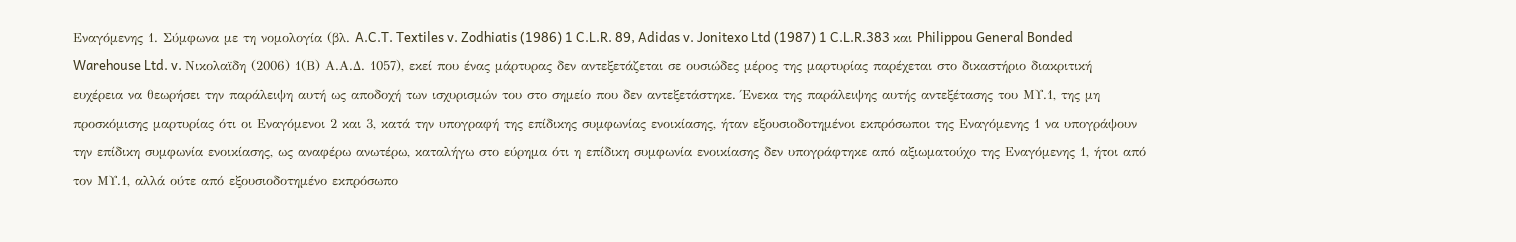Εναγόμενης 1. Σύμφωνα με τη νομολογία (βλ. A.C.T. Textiles v. Zodhiatis (1986) 1 C.L.R. 89, Adidas v. Jonitexo Ltd (1987) 1 C.L.R.383 και Philippou General Bonded Warehouse Ltd. v. Nικολαϊδη (2006) 1(Β) Α.Α.Δ. 1057), εκεί που ένας μάρτυρας δεν αντεξετάζεται σε ουσιώδες μέρος της μαρτυρίας παρέχεται στο δικαστήριο διακριτική ευχέρεια να θεωρήσει την παράλειψη αυτή ως αποδοχή των ισχυρισμών του στο σημείο που δεν αντεξετάστηκε. Ένεκα της παράλειψης αυτής αντεξέτασης του ΜΥ.1, της μη προσκόμισης μαρτυρίας ότι οι Εναγόμενοι 2 και 3, κατά την υπογραφή της επίδικης συμφωνίας ενοικίασης, ήταν εξουσιοδοτημένοι εκπρόσωποι της Εναγόμενης 1 να υπογράψουν την επίδικη συμφωνία ενοικίασης, ως αναφέρω ανωτέρω, καταλήγω στο εύρημα ότι η επίδικη συμφωνία ενοικίασης δεν υπογράφτηκε από αξιωματούχο της Εναγόμενης 1, ήτοι από τον ΜΥ.1, αλλά ούτε από εξουσιοδοτημένο εκπρόσωπο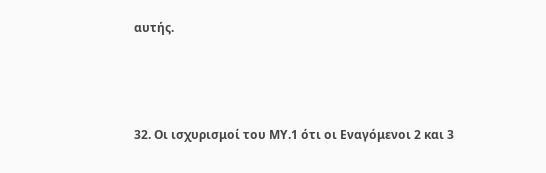αυτής.



32. Οι ισχυρισμοί του ΜΥ.1 ότι οι Εναγόμενοι 2 και 3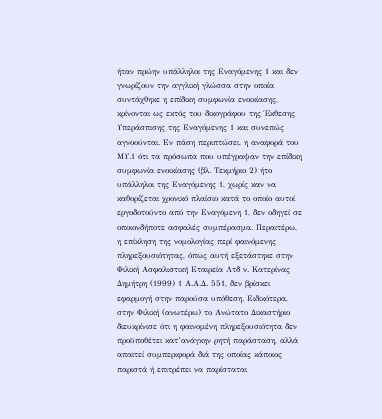ήταν πρώην υπάλληλοι της Εναγόμενης 1 και δεν γνωρίζουν την αγγλική γλώσσα στην οποία συντάχθηκε η επίδικη συμφωνία ενοικίασης, κρίνονται ως εκτός του δικογράφου της Έκθεσης Υπεράσπισης της Εναγόμενης 1 και συνεπώς αγνοούνται. Εν πάση περιπτώσει, η αναφορά του ΜΥ.1 ότι τα πρόσωπα που υπέγραψαν την επίδικη συμφωνία ενοικίασης (βλ. Τεκμήριο 2) ήτο υπάλληλοι της Εναγόμενης 1, χωρίς καν να καθορίζεται χρονικό πλαίσιο κατά το οποίο αυτοί εργοδοτούντο από την Εναγόμενη 1, δεν οδηγεί σε οποιονδήποτε ασφαλές συμπέρασμα. Περαιτέρω, η επίκληση της νομολογίας περί φαινόμενης πληρεξουσιότητας, όπως αυτή εξετάστηκε στην Φιλική Ασφαλιστική Εταιρεία Λτδ ν. Κατερίνας Δημήτρη (1999) 1 Α.Α.Δ. 551, δεν βρίσκει εφαρμογή στην παρούσα υπόθεση. Ειδικότερα, στην Φιλική (ανωτέρω) το Ανώτατο Δικαστήριο διευκρίνισε ότι η φαινομένη πληρεξουσιότητα δεν προϋποθέτει κατ’ανάγκην ρητή παράσταση, αλλά απαιτεί συμπεριφορά διά της οποίας κάποιος παριστά ή επιτρέπει να παρίσταται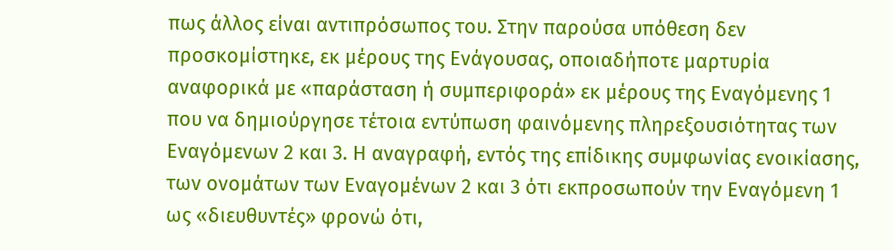πως άλλος είναι αντιπρόσωπος του. Στην παρούσα υπόθεση δεν προσκομίστηκε, εκ μέρους της Ενάγουσας, οποιαδήποτε μαρτυρία αναφορικά με «παράσταση ή συμπεριφορά» εκ μέρους της Εναγόμενης 1 που να δημιούργησε τέτοια εντύπωση φαινόμενης πληρεξουσιότητας των Εναγόμενων 2 και 3. Η αναγραφή, εντός της επίδικης συμφωνίας ενοικίασης, των ονομάτων των Εναγομένων 2 και 3 ότι εκπροσωπούν την Εναγόμενη 1 ως «διευθυντές» φρονώ ότι,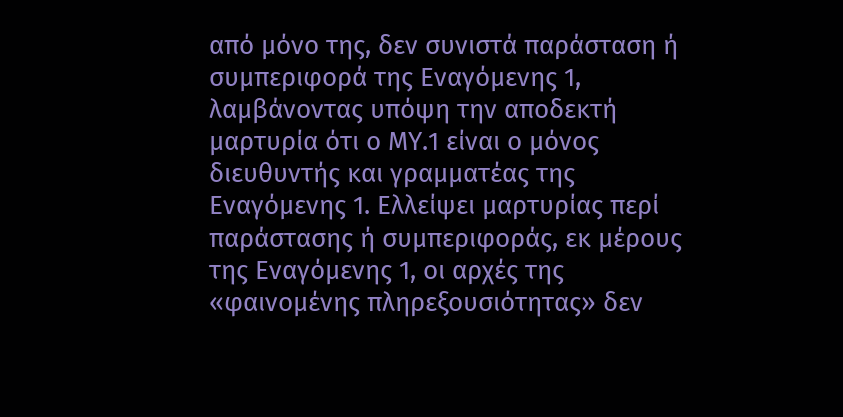από μόνο της, δεν συνιστά παράσταση ή συμπεριφορά της Εναγόμενης 1, λαμβάνοντας υπόψη την αποδεκτή μαρτυρία ότι ο ΜΥ.1 είναι ο μόνος διευθυντής και γραμματέας της Εναγόμενης 1. Ελλείψει μαρτυρίας περί παράστασης ή συμπεριφοράς, εκ μέρους της Εναγόμενης 1, οι αρχές της «φαινομένης πληρεξουσιότητας» δεν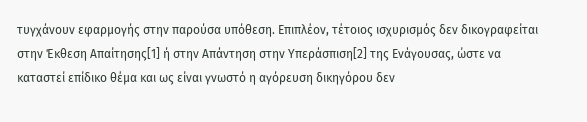τυγχάνουν εφαρμογής στην παρούσα υπόθεση. Επιπλέον, τέτοιος ισχυρισμός δεν δικογραφείται στην Έκθεση Απαίτησης[1] ή στην Απάντηση στην Υπεράσπιση[2] της Ενάγουσας, ώστε να καταστεί επίδικο θέμα και ως είναι γνωστό η αγόρευση δικηγόρου δεν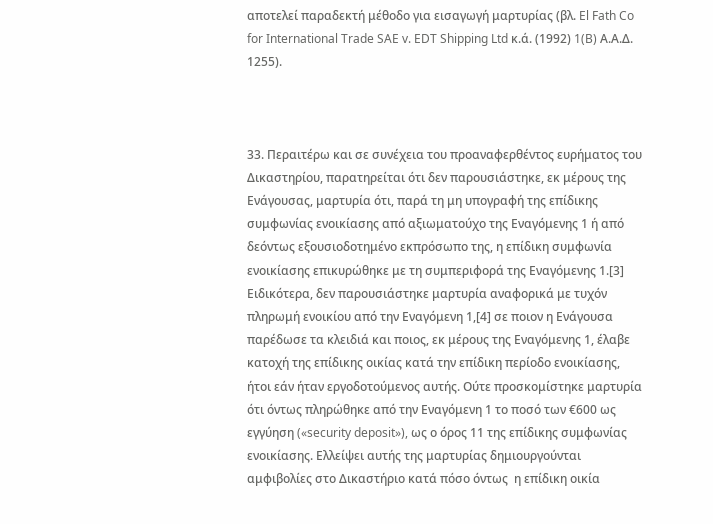αποτελεί παραδεκτή μέθοδο για εισαγωγή μαρτυρίας (βλ. El Fath Co for International Trade SAE v. EDT Shipping Ltd κ.ά. (1992) 1(B) Α.Α.Δ. 1255).



33. Περαιτέρω και σε συνέχεια του προαναφερθέντος ευρήματος του Δικαστηρίου, παρατηρείται ότι δεν παρουσιάστηκε, εκ μέρους της Ενάγουσας, μαρτυρία ότι, παρά τη μη υπογραφή της επίδικης συμφωνίας ενοικίασης από αξιωματούχο της Εναγόμενης 1 ή από δεόντως εξουσιοδοτημένο εκπρόσωπο της, η επίδικη συμφωνία ενοικίασης επικυρώθηκε με τη συμπεριφορά της Εναγόμενης 1.[3] Ειδικότερα, δεν παρουσιάστηκε μαρτυρία αναφορικά με τυχόν πληρωμή ενοικίου από την Εναγόμενη 1,[4] σε ποιον η Ενάγουσα παρέδωσε τα κλειδιά και ποιος, εκ μέρους της Εναγόμενης 1, έλαβε κατοχή της επίδικης οικίας κατά την επίδικη περίοδο ενοικίασης, ήτοι εάν ήταν εργοδοτούμενος αυτής. Ούτε προσκομίστηκε μαρτυρία ότι όντως πληρώθηκε από την Εναγόμενη 1 το ποσό των €600 ως εγγύηση («security deposit»), ως ο όρος 11 της επίδικης συμφωνίας ενοικίασης. Ελλείψει αυτής της μαρτυρίας δημιουργούνται αμφιβολίες στο Δικαστήριο κατά πόσο όντως  η επίδικη οικία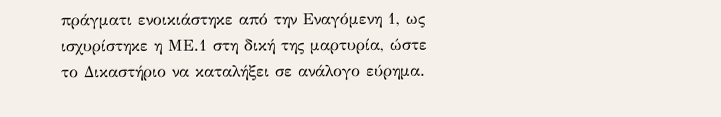πράγματι ενοικιάστηκε από την Εναγόμενη 1, ως ισχυρίστηκε η ΜΕ.1 στη δική της μαρτυρία, ώστε το Δικαστήριο να καταλήξει σε ανάλογο εύρημα.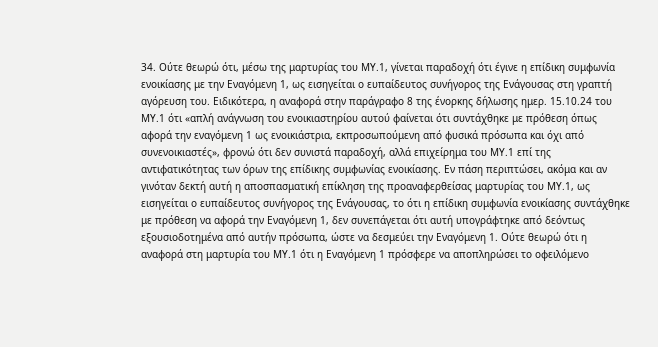34. Ούτε θεωρώ ότι, μέσω της μαρτυρίας του ΜΥ.1, γίνεται παραδοχή ότι έγινε η επίδικη συμφωνία ενοικίασης με την Εναγόμενη 1, ως εισηγείται ο ευπαίδευτος συνήγορος της Ενάγουσας στη γραπτή αγόρευση του. Ειδικότερα, η αναφορά στην παράγραφο 8 της ένορκης δήλωσης ημερ. 15.10.24 του ΜΥ.1 ότι «απλή ανάγνωση του ενοικιαστηρίου αυτού φαίνεται ότι συντάχθηκε με πρόθεση όπως αφορά την εναγόμενη 1 ως ενοικιάστρια, εκπροσωπούμενη από φυσικά πρόσωπα και όχι από συνενοικιαστές», φρονώ ότι δεν συνιστά παραδοχή, αλλά επιχείρημα του ΜΥ.1 επί της αντιφατικότητας των όρων της επίδικης συμφωνίας ενοικίασης. Εν πάση περιπτώσει, ακόμα και αν γινόταν δεκτή αυτή η αποσπασματική επίκληση της προαναφερθείσας μαρτυρίας του ΜΥ.1, ως εισηγείται ο ευπαίδευτος συνήγορος της Ενάγουσας, το ότι η επίδικη συμφωνία ενοικίασης συντάχθηκε με πρόθεση να αφορά την Εναγόμενη 1, δεν συνεπάγεται ότι αυτή υπογράφτηκε από δεόντως εξουσιοδοτημένα από αυτήν πρόσωπα, ώστε να δεσμεύει την Εναγόμενη 1. Ούτε θεωρώ ότι η αναφορά στη μαρτυρία του ΜΥ.1 ότι η Εναγόμενη 1 πρόσφερε να αποπληρώσει το οφειλόμενο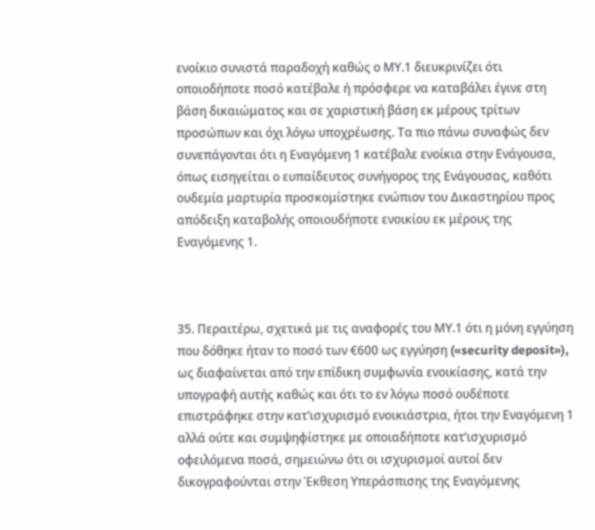ενοίκιο συνιστά παραδοχή καθώς ο ΜΥ.1 διευκρινίζει ότι οποιοδήποτε ποσό κατέβαλε ή πρόσφερε να καταβάλει έγινε στη βάση δικαιώματος και σε χαριστική βάση εκ μέρους τρίτων προσώπων και όχι λόγω υποχρέωσης. Τα πιο πάνω συναφώς δεν συνεπάγονται ότι η Εναγόμενη 1 κατέβαλε ενοίκια στην Ενάγουσα, όπως εισηγείται ο ευπαίδευτος συνήγορος της Ενάγουσας, καθότι ουδεμία μαρτυρία προσκομίστηκε ενώπιον του Δικαστηρίου προς απόδειξη καταβολής οποιουδήποτε ενοικίου εκ μέρους της Εναγόμενης 1.



35. Περαιτέρω, σχετικά με τις αναφορές του ΜΥ.1 ότι η μόνη εγγύηση που δόθηκε ήταν το ποσό των €600 ως εγγύηση («security deposit»), ως διαφαίνεται από την επίδικη συμφωνία ενοικίασης, κατά την υπογραφή αυτής καθώς και ότι το εν λόγω ποσό ουδέποτε επιστράφηκε στην κατ’ισχυρισμό ενοικιάστρια, ήτοι την Εναγόμενη 1 αλλά ούτε και συμψηφίστηκε με οποιαδήποτε κατ’ισχυρισμό οφειλόμενα ποσά, σημειώνω ότι οι ισχυρισμοί αυτοί δεν δικογραφούνται στην Έκθεση Υπεράσπισης της Εναγόμενης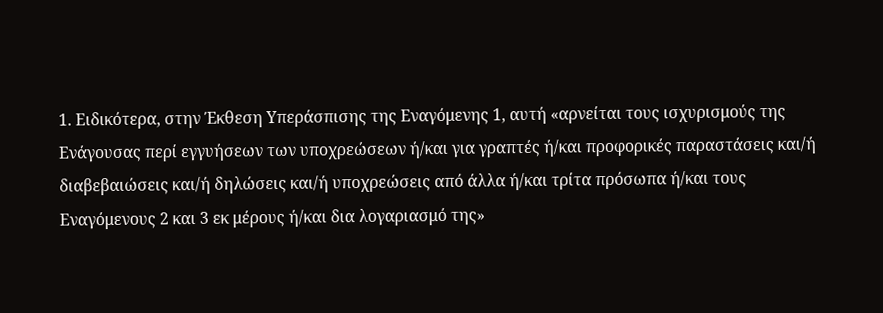1. Ειδικότερα, στην Έκθεση Υπεράσπισης της Εναγόμενης 1, αυτή «αρνείται τους ισχυρισμούς της Ενάγουσας περί εγγυήσεων των υποχρεώσεων ή/και για γραπτές ή/και προφορικές παραστάσεις και/ή διαβεβαιώσεις και/ή δηλώσεις και/ή υποχρεώσεις από άλλα ή/και τρίτα πρόσωπα ή/και τους Εναγόμενους 2 και 3 εκ μέρους ή/και δια λογαριασμό της»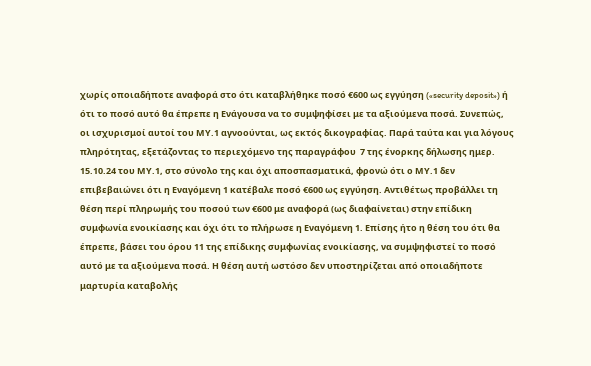χωρίς οποιαδήποτε αναφορά στο ότι καταβλήθηκε ποσό €600 ως εγγύηση («security deposit») ή ότι το ποσό αυτό θα έπρεπε η Ενάγουσα να το συμψηφίσει με τα αξιούμενα ποσά. Συνεπώς, οι ισχυρισμοί αυτοί του ΜΥ.1 αγνοούνται, ως εκτός δικογραφίας. Παρά ταύτα και για λόγους πληρότητας, εξετάζοντας το περιεχόμενο της παραγράφου  7 της ένορκης δήλωσης ημερ. 15.10.24 του ΜΥ.1, στο σύνολο της και όχι αποσπασματικά, φρονώ ότι ο ΜΥ.1 δεν επιβεβαιώνει ότι η Εναγόμενη 1 κατέβαλε ποσό €600 ως εγγύηση. Αντιθέτως προβάλλει τη θέση περί πληρωμής του ποσού των €600 με αναφορά (ως διαφαίνεται) στην επίδικη συμφωνία ενοικίασης και όχι ότι το πλήρωσε η Εναγόμενη 1. Επίσης ήτο η θέση του ότι θα έπρεπε, βάσει του όρου 11 της επίδικης συμφωνίας ενοικίασης, να συμψηφιστεί το ποσό αυτό με τα αξιούμενα ποσά. Η θέση αυτή ωστόσο δεν υποστηρίζεται από οποιαδήποτε μαρτυρία καταβολής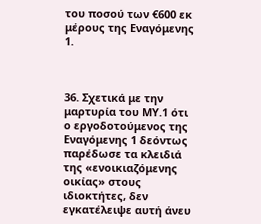του ποσού των €600 εκ μέρους της Εναγόμενης 1.



36. Σχετικά με την μαρτυρία του ΜΥ.1 ότι ο εργοδοτούμενος της Εναγόμενης 1 δεόντως παρέδωσε τα κλειδιά της «ενοικιαζόμενης οικίας» στους ιδιοκτήτες, δεν εγκατέλειψε αυτή άνευ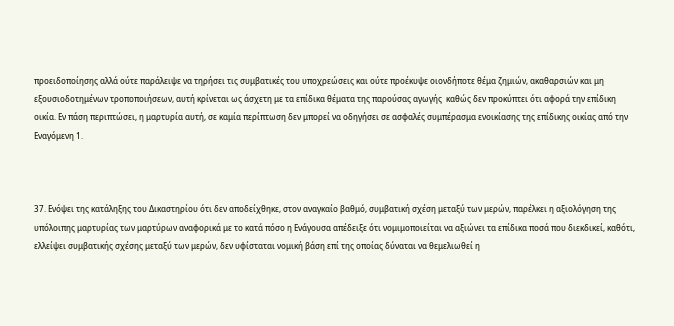προειδοποίησης αλλά ούτε παράλειψε να τηρήσει τις συμβατικές του υποχρεώσεις και ούτε προέκυψε οιονδήποτε θέμα ζημιών, ακαθαρσιών και μη εξουσιοδοτημένων τροποποιήσεων, αυτή κρίνεται ως άσχετη με τα επίδικα θέματα της παρούσας αγωγής  καθώς δεν προκύπτει ότι αφορά την επίδικη οικία. Εν πάση περιπτώσει, η μαρτυρία αυτή, σε καμία περίπτωση δεν μπορεί να οδηγήσει σε ασφαλές συμπέρασμα ενοικίασης της επίδικης οικίας από την Εναγόμενη 1.



37. Ενόψει της κατάληξης του Δικαστηρίου ότι δεν αποδείχθηκε, στον αναγκαίο βαθμό, συμβατική σχέση μεταξύ των μερών, παρέλκει η αξιολόγηση της υπόλοιπης μαρτυρίας των μαρτύρων αναφορικά με το κατά πόσο η Ενάγουσα απέδειξε ότι νομιμοποιείται να αξιώνει τα επίδικα ποσά που διεκδικεί, καθότι, ελλείψει συμβατικής σχέσης μεταξύ των μερών, δεν υφίσταται νομική βάση επί της οποίας δύναται να θεμελιωθεί η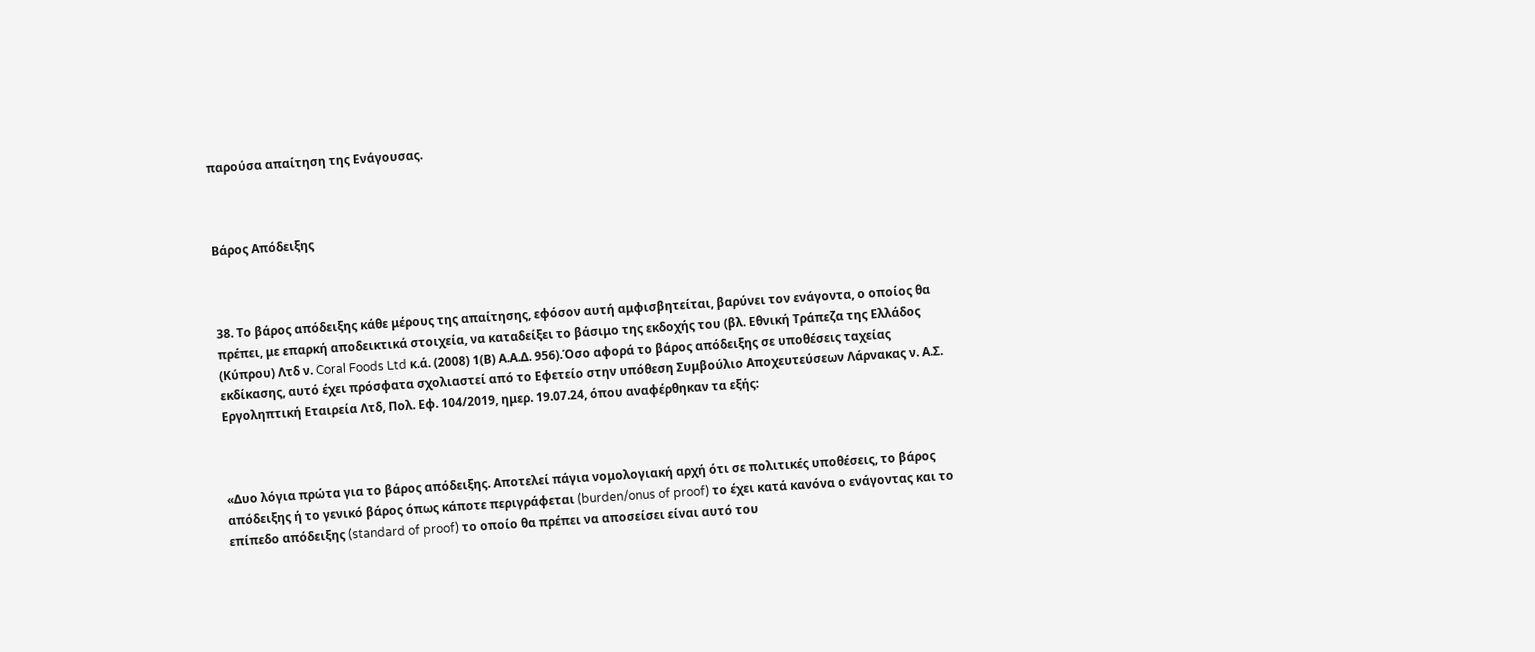παρούσα απαίτηση της Ενάγουσας.



Βάρος Απόδειξης



38. Το βάρος απόδειξης κάθε μέρους της απαίτησης, εφόσον αυτή αμφισβητείται, βαρύνει τον ενάγοντα, ο οποίος θα πρέπει, με επαρκή αποδεικτικά στοιχεία, να καταδείξει το βάσιμο της εκδοχής του (βλ. Εθνική Τράπεζα της Ελλάδος (Κύπρου) Λτδ ν. Coral Foods Ltd κ.ά. (2008) 1(Β) Α.Α.Δ. 956).Όσο αφορά το βάρος απόδειξης σε υποθέσεις ταχείας εκδίκασης, αυτό έχει πρόσφατα σχολιαστεί από το Εφετείο στην υπόθεση Συμβούλιο Αποχευτεύσεων Λάρνακας ν. Α.Σ. Εργοληπτική Εταιρεία Λτδ, Πολ. Εφ. 104/2019, ημερ. 19.07.24, όπου αναφέρθηκαν τα εξής:



«Δυο λόγια πρώτα για το βάρος απόδειξης. Αποτελεί πάγια νομολογιακή αρχή ότι σε πολιτικές υποθέσεις, το βάρος απόδειξης ή το γενικό βάρος όπως κάποτε περιγράφεται (burden/onus of proof) το έχει κατά κανόνα ο ενάγοντας και το επίπεδο απόδειξης (standard of proof) το οποίο θα πρέπει να αποσείσει είναι αυτό του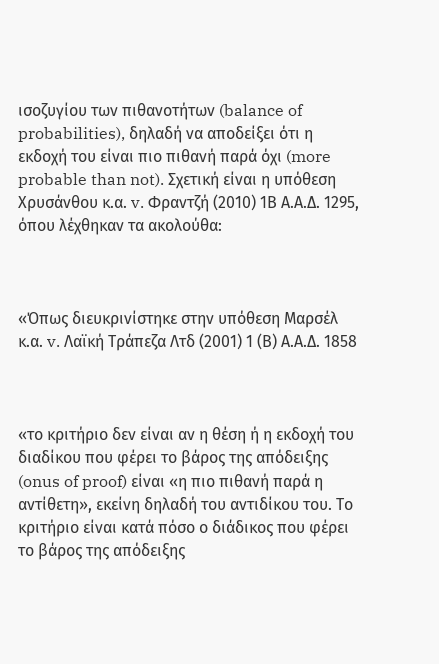ισοζυγίου των πιθανοτήτων (balance of probabilities), δηλαδή να αποδείξει ότι η εκδοχή του είναι πιο πιθανή παρά όχι (more probable than not). Σχετική είναι η υπόθεση Χρυσάνθου κ.α. v. Φραντζή (2010) 1Β Α.Α.Δ. 1295, όπου λέχθηκαν τα ακολούθα:



«Όπως διευκρινίστηκε στην υπόθεση Μαρσέλ κ.α. v. Λαϊκή Τράπεζα Λτδ (2001) 1 (Β) Α.Α.Δ. 1858



«το κριτήριο δεν είναι αν η θέση ή η εκδοχή του διαδίκου που φέρει το βάρος της απόδειξης (onus of proof) είναι «η πιο πιθανή παρά η αντίθετη», εκείνη δηλαδή του αντιδίκου του. Το κριτήριο είναι κατά πόσο ο διάδικος που φέρει το βάρος της απόδειξης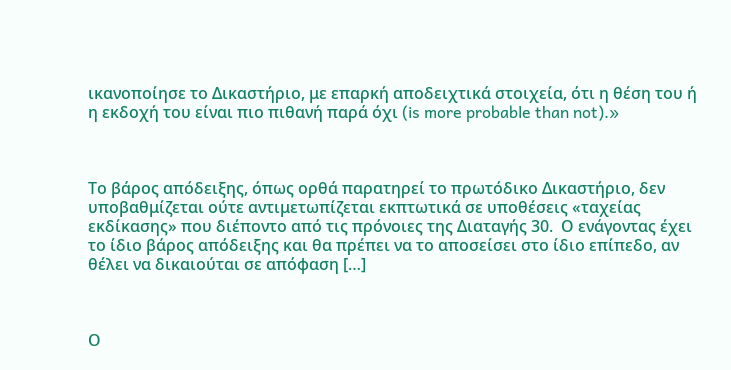ικανοποίησε το Δικαστήριο, με επαρκή αποδειχτικά στοιχεία, ότι η θέση του ή η εκδοχή του είναι πιο πιθανή παρά όχι (is more probable than not).»



Το βάρος απόδειξης, όπως ορθά παρατηρεί το πρωτόδικο Δικαστήριο, δεν υποβαθμίζεται ούτε αντιμετωπίζεται εκπτωτικά σε υποθέσεις «ταχείας εκδίκασης» που διέποντο από τις πρόνοιες της Διαταγής 30.  Ο ενάγοντας έχει το ίδιο βάρος απόδειξης και θα πρέπει να το αποσείσει στο ίδιο επίπεδο, αν θέλει να δικαιούται σε απόφαση […]



Ο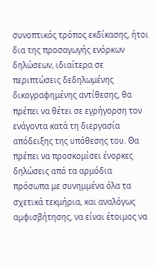συνοπτικός τρόπος εκδίκασης, ήτοι δια της προσαγωγής ενόρκων δηλώσεων, ιδιαίτερα σε περιπτώσεις δεδηλωμένης δικογραφημένης αντίθεσης, θα πρέπει να θέτει σε εγρήγορση τον ενάγοντα κατά τη διεργασία απόδειξης της υπόθεσης του. Θα πρέπει να προσκομίσει ένορκες δηλώσεις από τα αρμόδια πρόσωπα με συνημμένα όλα τα σχετικά τεκμήρια, και αναλόγως αμφισβήτησης, να είναι έτοιμος να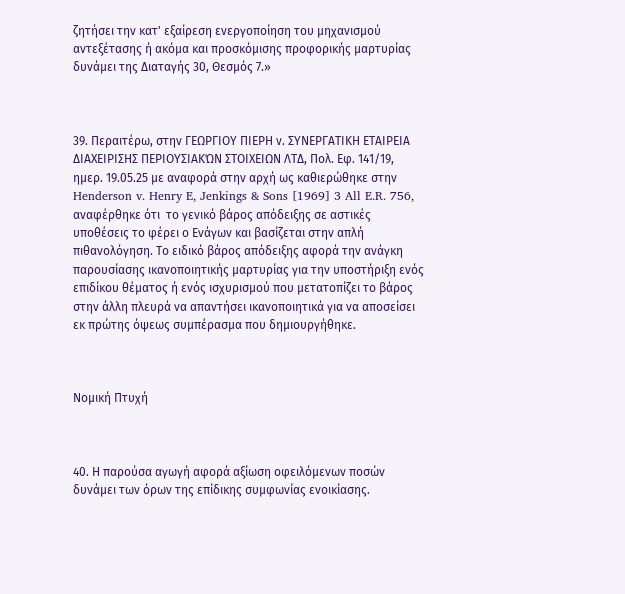ζητήσει την κατ' εξαίρεση ενεργοποίηση του μηχανισμού αντεξέτασης ή ακόμα και προσκόμισης προφορικής μαρτυρίας δυνάμει της Διαταγής 30, Θεσμός 7.»



39. Περαιτέρω, στην ΓΕΩΡΓΙΟΥ ΠΙΕΡΗ ν. ΣΥΝΕΡΓΑΤΙΚΗ ΕΤΑΙΡΕΙΑ ΔΙΑΧΕΙΡΙΣΗΣ ΠΕΡΙΟΥΣΙΑΚΏΝ ΣΤΟΙΧΕΙΩΝ ΛΤΔ, Πολ. Εφ. 141/19, ημερ. 19.05.25 με αναφορά στην αρχή ως καθιερώθηκε στην Henderson v. Henry E, Jenkings & Sons [1969] 3 All E.R. 756, αναφέρθηκε ότι  το γενικό βάρος απόδειξης σε αστικές υποθέσεις το φέρει ο Ενάγων και βασίζεται στην απλή πιθανολόγηση. Το ειδικό βάρος απόδειξης αφορά την ανάγκη παρουσίασης ικανοποιητικής μαρτυρίας για την υποστήριξη ενός επιδίκου θέματος ή ενός ισχυρισμού που μετατοπίζει το βάρος στην άλλη πλευρά να απαντήσει ικανοποιητικά για να αποσείσει εκ πρώτης όψεως συμπέρασμα που δημιουργήθηκε.



Νομική Πτυχή



40. Η παρούσα αγωγή αφορά αξίωση οφειλόμενων ποσών δυνάμει των όρων της επίδικης συμφωνίας ενοικίασης.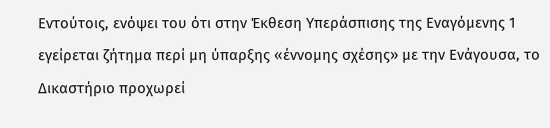Εντούτοις, ενόψει του ότι στην Έκθεση Υπεράσπισης της Εναγόμενης 1 εγείρεται ζήτημα περί μη ύπαρξης «έννομης σχέσης» με την Ενάγουσα, το Δικαστήριο προχωρεί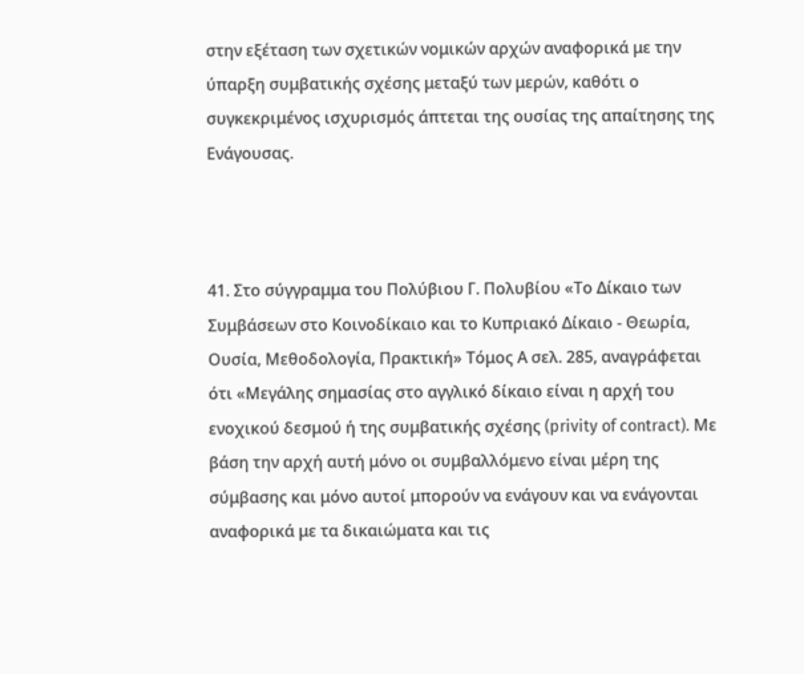στην εξέταση των σχετικών νομικών αρχών αναφορικά με την ύπαρξη συμβατικής σχέσης μεταξύ των μερών, καθότι ο συγκεκριμένος ισχυρισμός άπτεται της ουσίας της απαίτησης της Ενάγουσας.



41. Στο σύγγραμμα του Πολύβιου Γ. Πολυβίου «Το Δίκαιο των Συμβάσεων στο Κοινοδίκαιο και το Κυπριακό Δίκαιο - Θεωρία, Ουσία, Μεθοδολογία, Πρακτική» Τόμος Α σελ. 285, αναγράφεται ότι «Μεγάλης σημασίας στο αγγλικό δίκαιο είναι η αρχή του ενοχικού δεσμού ή της συμβατικής σχέσης (privity of contract). Με βάση την αρχή αυτή μόνο οι συμβαλλόμενο είναι μέρη της σύμβασης και μόνο αυτοί μπορούν να ενάγουν και να ενάγονται αναφορικά με τα δικαιώματα και τις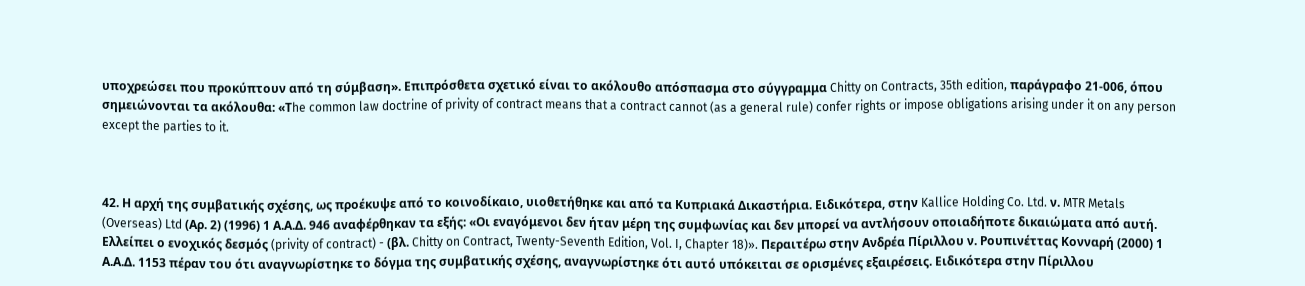υποχρεώσει που προκύπτουν από τη σύμβαση». Επιπρόσθετα σχετικό είναι το ακόλουθο απόσπασμα στο σύγγραμμα Chitty on Contracts, 35th edition, παράγραφο 21-006, όπου σημειώνονται τα ακόλουθα: «Τhe common law doctrine of privity of contract means that a contract cannot (as a general rule) confer rights or impose obligations arising under it on any person except the parties to it.



42. Η αρχή της συμβατικής σχέσης, ως προέκυψε από το κοινοδίκαιο, υιοθετήθηκε και από τα Κυπριακά Δικαστήρια. Ειδικότερα, στην Kallice Holding Co. Ltd. ν. MTR Metals (Overseas) Ltd (Αρ. 2) (1996) 1 Α.Α.Δ. 946 αναφέρθηκαν τα εξής: «Οι εναγόμενοι δεν ήταν μέρη της συμφωνίας και δεν μπορεί να αντλήσουν οποιαδήποτε δικαιώματα από αυτή. Ελλείπει ο ενοχικός δεσμός (privity of contract) - (βλ. Chitty on Contract, Twenty-Seventh Edition, Vol. I, Chapter 18)». Περαιτέρω στην Ανδρέα Πίριλλου ν. Ρουπινέττας Κονναρή (2000) 1 Α.Α.Δ. 1153 πέραν του ότι αναγνωρίστηκε το δόγμα της συμβατικής σχέσης, αναγνωρίστηκε ότι αυτό υπόκειται σε ορισμένες εξαιρέσεις. Ειδικότερα στην Πίριλλου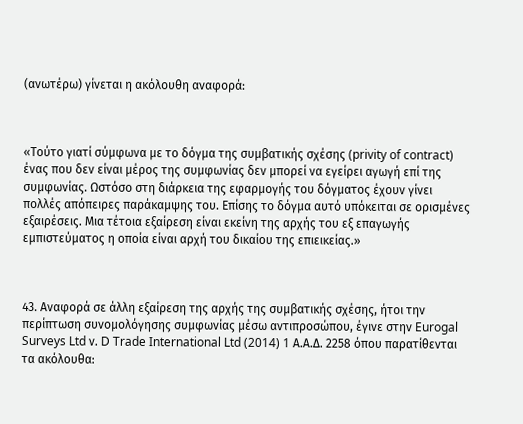(ανωτέρω) γίνεται η ακόλουθη αναφορά:



«Τούτο γιατί σύμφωνα με το δόγμα της συμβατικής σχέσης (privity of contract) ένας που δεν είναι μέρος της συμφωνίας δεν μπορεί να εγείρει αγωγή επί της συμφωνίας. Ωστόσο στη διάρκεια της εφαρμογής του δόγματος έχουν γίνει πολλές απόπειρες παράκαμψης του. Επίσης το δόγμα αυτό υπόκειται σε ορισμένες εξαιρέσεις. Μια τέτοια εξαίρεση είναι εκείνη της αρχής του εξ επαγωγής εμπιστεύματος η οποία είναι αρχή του δικαίου της επιεικείας.»



43. Αναφορά σε άλλη εξαίρεση της αρχής της συμβατικής σχέσης, ήτοι την περίπτωση συνομολόγησης συμφωνίας μέσω αντιπροσώπου, έγινε στην Eurogal Surveys Ltd ν. D Trade International Ltd (2014) 1 Α.Α.Δ. 2258 όπου παρατίθενται τα ακόλουθα: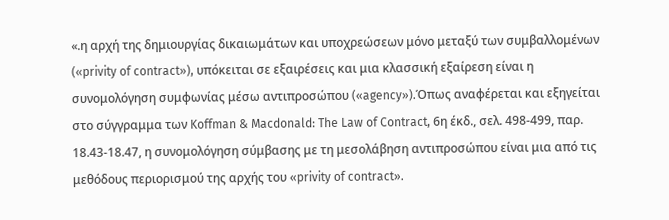«.η αρχή της δημιουργίας δικαιωμάτων και υποχρεώσεων μόνο μεταξύ των συμβαλλομένων («privity of contract»), υπόκειται σε εξαιρέσεις και μια κλασσική εξαίρεση είναι η συνομολόγηση συμφωνίας μέσω αντιπροσώπου («agency»).Όπως αναφέρεται και εξηγείται στο σύγγραμμα των Koffman & Macdonald: The Law of Contract, 6η έκδ., σελ. 498-499, παρ. 18.43-18.47, η συνομολόγηση σύμβασης με τη μεσολάβηση αντιπροσώπου είναι μια από τις μεθόδους περιορισμού της αρχής του «privity of contract».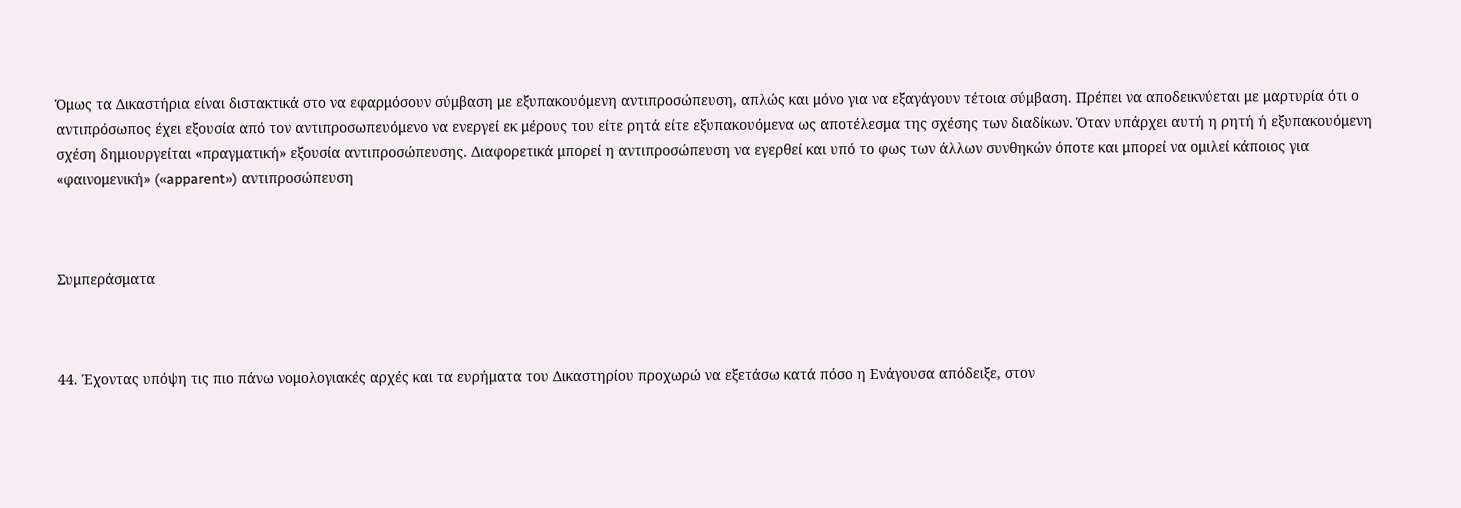Όμως τα Δικαστήρια είναι διστακτικά στο να εφαρμόσουν σύμβαση με εξυπακουόμενη αντιπροσώπευση, απλώς και μόνο για να εξαγάγουν τέτοια σύμβαση. Πρέπει να αποδεικνύεται με μαρτυρία ότι ο αντιπρόσωπος έχει εξουσία από τον αντιπροσωπευόμενο να ενεργεί εκ μέρους του είτε ρητά είτε εξυπακουόμενα ως αποτέλεσμα της σχέσης των διαδίκων. Όταν υπάρχει αυτή η ρητή ή εξυπακουόμενη σχέση δημιουργείται «πραγματική» εξουσία αντιπροσώπευσης. Διαφορετικά μπορεί η αντιπροσώπευση να εγερθεί και υπό το φως των άλλων συνθηκών όποτε και μπορεί να ομιλεί κάποιος για «φαινομενική» («apparent») αντιπροσώπευση



Συμπεράσματα



44. Έχοντας υπόψη τις πιο πάνω νομολογιακές αρχές και τα ευρήματα του Δικαστηρίου προχωρώ να εξετάσω κατά πόσο η Ενάγουσα απόδειξε, στον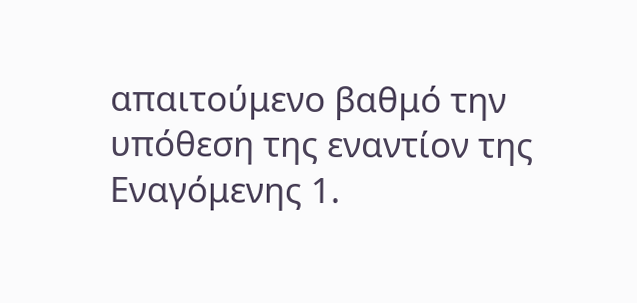απαιτούμενο βαθμό την υπόθεση της εναντίον της Εναγόμενης 1.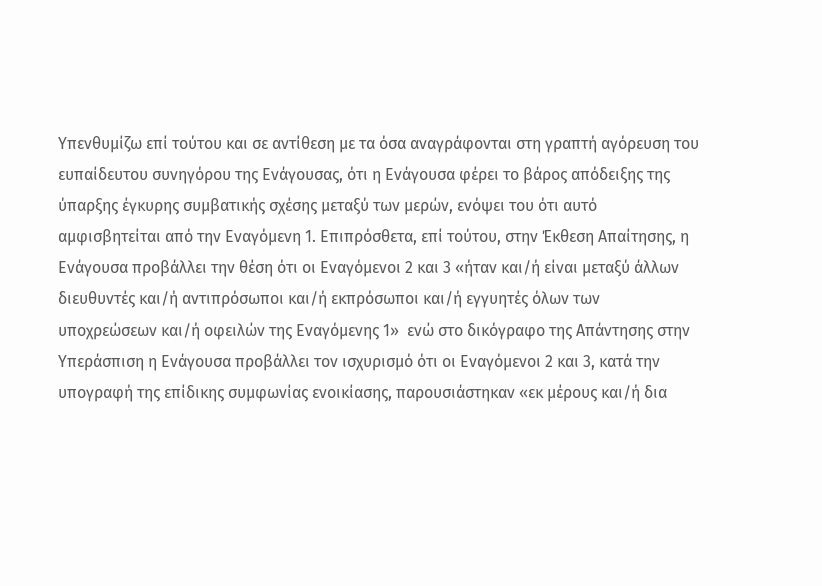Υπενθυμίζω επί τούτου και σε αντίθεση με τα όσα αναγράφονται στη γραπτή αγόρευση του ευπαίδευτου συνηγόρου της Ενάγουσας, ότι η Ενάγουσα φέρει το βάρος απόδειξης της ύπαρξης έγκυρης συμβατικής σχέσης μεταξύ των μερών, ενόψει του ότι αυτό αμφισβητείται από την Εναγόμενη 1. Επιπρόσθετα, επί τούτου, στην Έκθεση Απαίτησης, η Ενάγουσα προβάλλει την θέση ότι οι Εναγόμενοι 2 και 3 «ήταν και/ή είναι μεταξύ άλλων διευθυντές και/ή αντιπρόσωποι και/ή εκπρόσωποι και/ή εγγυητές όλων των υποχρεώσεων και/ή οφειλών της Εναγόμενης 1»  ενώ στο δικόγραφο της Απάντησης στην Υπεράσπιση η Ενάγουσα προβάλλει τον ισχυρισμό ότι οι Εναγόμενοι 2 και 3, κατά την υπογραφή της επίδικης συμφωνίας ενοικίασης, παρουσιάστηκαν «εκ μέρους και/ή δια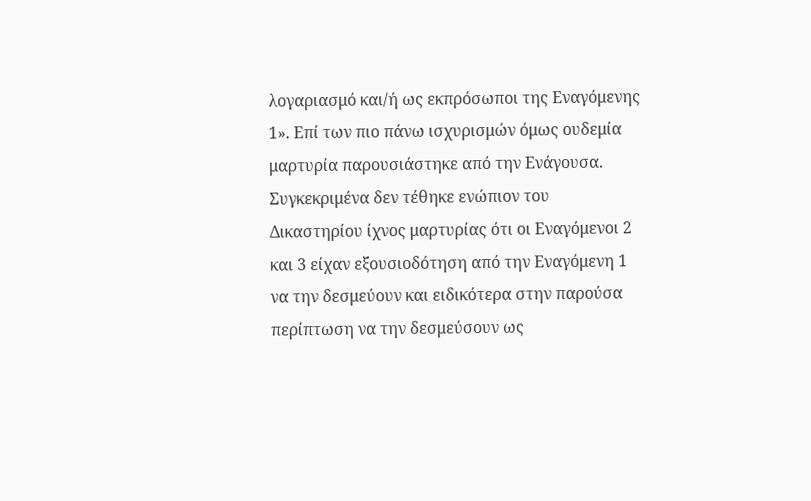λογαριασμό και/ή ως εκπρόσωποι της Εναγόμενης 1». Επί των πιο πάνω ισχυρισμών όμως ουδεμία μαρτυρία παρουσιάστηκε από την Ενάγουσα. Συγκεκριμένα δεν τέθηκε ενώπιον του Δικαστηρίου ίχνος μαρτυρίας ότι οι Εναγόμενοι 2 και 3 είχαν εξουσιοδότηση από την Εναγόμενη 1 να την δεσμεύουν και ειδικότερα στην παρούσα περίπτωση να την δεσμεύσουν ως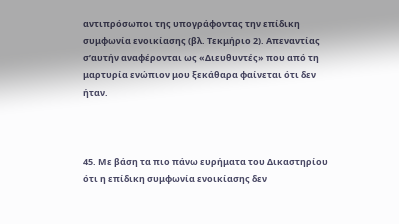αντιπρόσωποι της υπογράφοντας την επίδικη συμφωνία ενοικίασης (βλ. Τεκμήριο 2). Απεναντίας σ’αυτήν αναφέρονται ως «Διευθυντές» που από τη μαρτυρία ενώπιον μου ξεκάθαρα φαίνεται ότι δεν ήταν.



45. Με βάση τα πιο πάνω ευρήματα του Δικαστηρίου ότι η επίδικη συμφωνία ενοικίασης δεν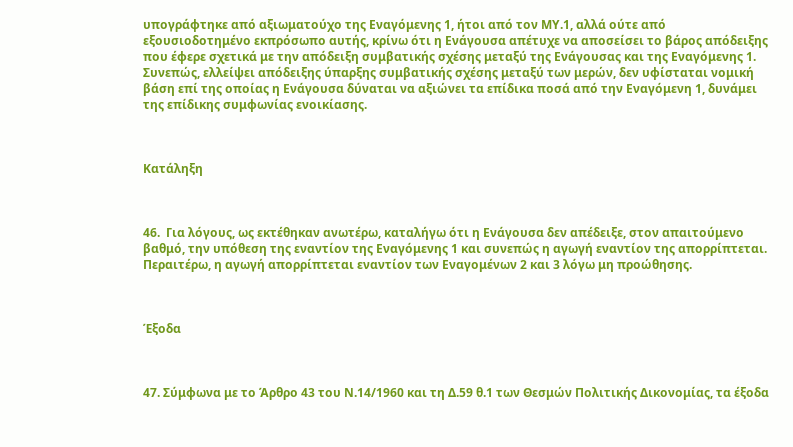υπογράφτηκε από αξιωματούχο της Εναγόμενης 1, ήτοι από τον ΜΥ.1, αλλά ούτε από εξουσιοδοτημένο εκπρόσωπο αυτής, κρίνω ότι η Ενάγουσα απέτυχε να αποσείσει το βάρος απόδειξης που έφερε σχετικά με την απόδειξη συμβατικής σχέσης μεταξύ της Ενάγουσας και της Εναγόμενης 1. Συνεπώς, ελλείψει απόδειξης ύπαρξης συμβατικής σχέσης μεταξύ των μερών, δεν υφίσταται νομική βάση επί της οποίας η Ενάγουσα δύναται να αξιώνει τα επίδικα ποσά από την Εναγόμενη 1, δυνάμει της επίδικης συμφωνίας ενοικίασης.



Κατάληξη



46.  Για λόγους, ως εκτέθηκαν ανωτέρω, καταλήγω ότι η Ενάγουσα δεν απέδειξε, στον απαιτούμενο βαθμό, την υπόθεση της εναντίον της Εναγόμενης 1 και συνεπώς η αγωγή εναντίον της απορρίπτεται. Περαιτέρω, η αγωγή απορρίπτεται εναντίον των Εναγομένων 2 και 3 λόγω μη προώθησης.



Έξοδα



47. Σύμφωνα με το Άρθρο 43 του Ν.14/1960 και τη Δ.59 θ.1 των Θεσμών Πολιτικής Δικονομίας, τα έξοδα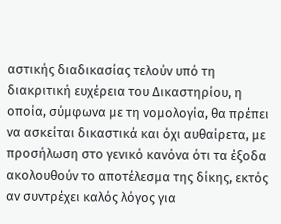αστικής διαδικασίας τελούν υπό τη διακριτική ευχέρεια του Δικαστηρίου, η οποία, σύμφωνα με τη νομολογία, θα πρέπει να ασκείται δικαστικά και όχι αυθαίρετα, με προσήλωση στο γενικό κανόνα ότι τα έξοδα ακολουθούν το αποτέλεσμα της δίκης, εκτός αν συντρέχει καλός λόγος για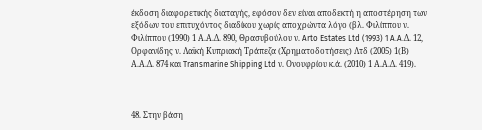έκδοση διαφορετικής διαταγής, εφόσον δεν είναι αποδεκτή η αποστέρηση των εξόδων του επιτυχόντος διαδίκου χωρίς αποχρώντα λόγο (βλ. Φιλίππου ν. Φιλίππου (1990) 1 Α.Α.Δ. 890, Θρασυβούλου ν. Arto Estates Ltd (1993) 1 A.A.Δ. 12, Ορφανίδης ν. Λαϊκή Κυπριακή Τράπεζα (Χρηματοδοτήσεις) Λτδ (2005) 1(Β) Α.Α.Δ. 874 και Transmarine Shipping Ltd ν. Ονουφρίου κ.ά. (2010) 1 Α.Α.Δ. 419).



48. Στην βάση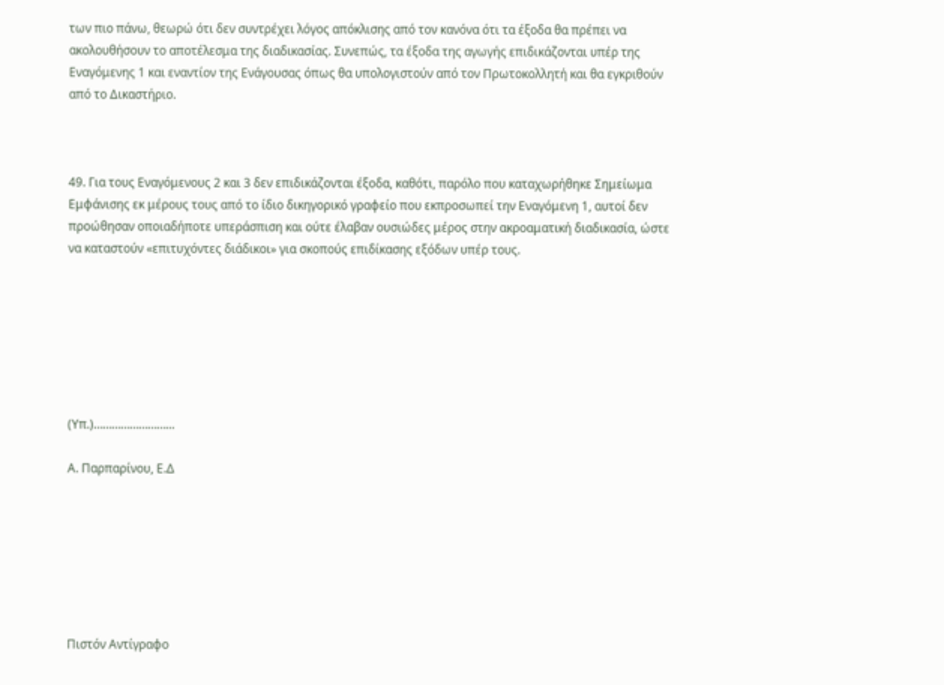των πιο πάνω, θεωρώ ότι δεν συντρέχει λόγος απόκλισης από τον κανόνα ότι τα έξοδα θα πρέπει να ακολουθήσουν το αποτέλεσμα της διαδικασίας. Συνεπώς, τα έξοδα της αγωγής επιδικάζονται υπέρ της Εναγόμενης 1 και εναντίον της Ενάγουσας όπως θα υπολογιστούν από τον Πρωτοκολλητή και θα εγκριθούν από το Δικαστήριο.



49. Για τους Εναγόμενους 2 και 3 δεν επιδικάζονται έξοδα, καθότι, παρόλο που καταχωρήθηκε Σημείωμα Εμφάνισης εκ μέρους τους από το ίδιο δικηγορικό γραφείο που εκπροσωπεί την Εναγόμενη 1, αυτοί δεν προώθησαν οποιαδήποτε υπεράσπιση και ούτε έλαβαν ουσιώδες μέρος στην ακροαματική διαδικασία, ώστε να καταστούν «επιτυχόντες διάδικοι» για σκοπούς επιδίκασης εξόδων υπέρ τους.







(Υπ.)……………………...

Α. Παρπαρίνου, Ε.Δ







Πιστόν Αντίγραφο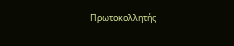Πρωτοκολλητής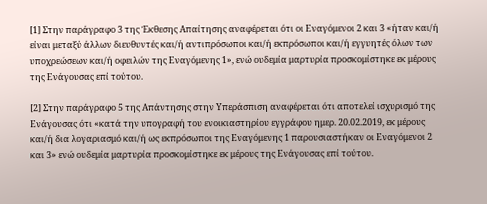[1] Στην παράγραφο 3 της Έκθεσης Απαίτησης αναφέρεται ότι οι Εναγόμενοι 2 και 3 «ήταν και/ή είναι μεταξύ άλλων διευθυντές και/ή αντιπρόσωποι και/ή εκπρόσωποι και/ή εγγυητές όλων των υποχρεώσεων και/ή οφειλών της Εναγόμενης 1», ενώ ουδεμία μαρτυρία προσκομίστηκε εκ μέρους της Ενάγουσας επί τούτου.

[2] Στην παράγραφο 5 της Απάντησης στην Υπεράσπιση αναφέρεται ότι αποτελεί ισχυρισμό της Ενάγουσας ότι «κατά την υπογραφή του ενοικιαστηρίου εγγράφου ημερ. 20.02.2019, εκ μέρους και/ή δια λογαριασμό και/ή ως εκπρόσωποι της Εναγόμενης 1 παρουσιαστήκαν οι Εναγόμενοι 2 και 3» ενώ ουδεμία μαρτυρία προσκομίστηκε εκ μέρους της Ενάγουσας επί τούτου.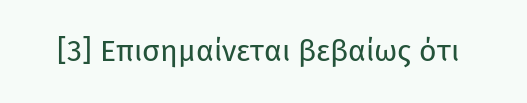[3] Επισημαίνεται βεβαίως ότι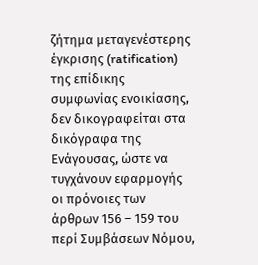ζήτημα μεταγενέστερης έγκρισης (ratification) της επίδικης συμφωνίας ενοικίασης, δεν δικογραφείται στα δικόγραφα της Ενάγουσας, ώστε να τυγχάνουν εφαρμογής οι πρόνοιες των άρθρων 156 – 159 του περί Συμβάσεων Νόμου,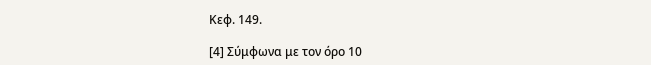Κεφ. 149.

[4] Σύμφωνα με τον όρο 10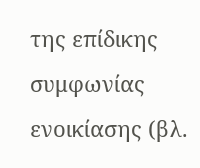της επίδικης συμφωνίας ενοικίασης (βλ.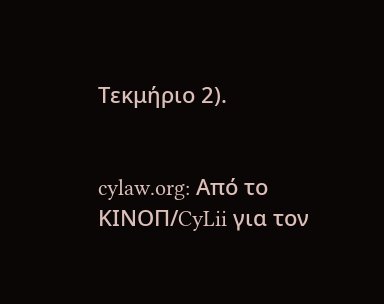Τεκμήριο 2).


cylaw.org: Από το ΚΙΝOΠ/CyLii για τον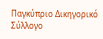Παγκύπριο Δικηγορικό Σύλλογο